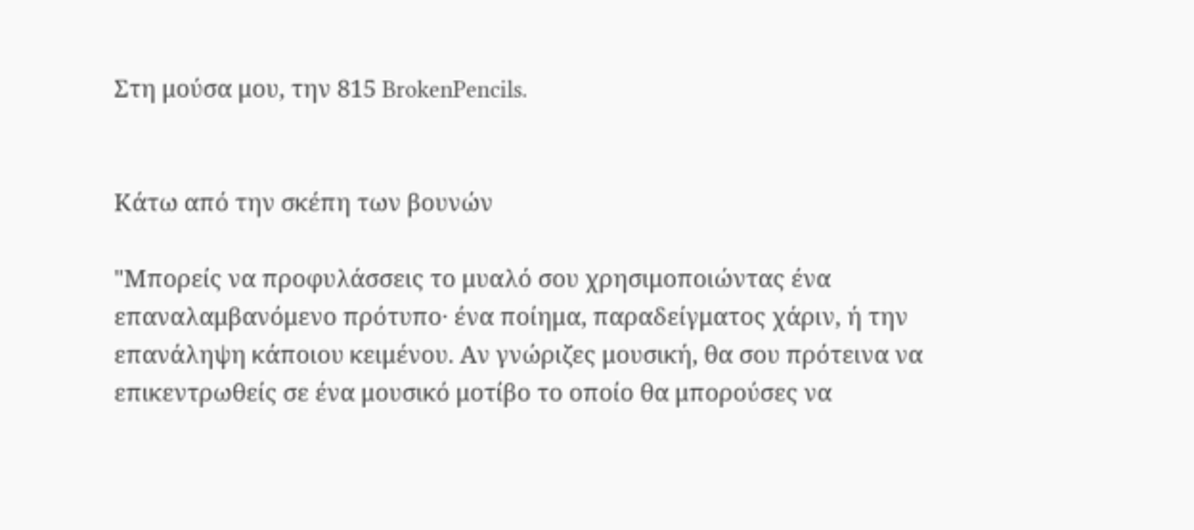Στη μούσα μου, την 815 BrokenPencils.


Κάτω από την σκέπη των βουνών

"Μπορείς να προφυλάσσεις το μυαλό σου χρησιμοποιώντας ένα επαναλαμβανόμενο πρότυπο· ένα ποίημα, παραδείγματος χάριν, ή την επανάληψη κάποιου κειμένου. Αν γνώριζες μουσική, θα σου πρότεινα να επικεντρωθείς σε ένα μουσικό μοτίβο το οποίο θα μπορούσες να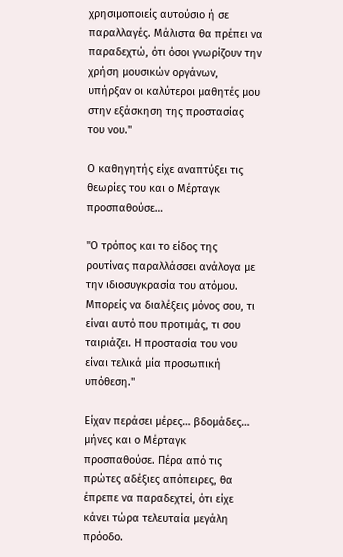χρησιμοποιείς αυτούσιο ή σε παραλλαγές. Μάλιστα θα πρέπει να παραδεχτώ, ότι όσοι γνωρίζουν την χρήση μουσικών οργάνων, υπήρξαν οι καλύτεροι μαθητές μου στην εξάσκηση της προστασίας του νου."

Ο καθηγητής είχε αναπτύξει τις θεωρίες του και ο Μέρταγκ προσπαθούσε…

"Ο τρόπος και το είδος της ρουτίνας παραλλάσσει ανάλογα με την ιδιοσυγκρασία του ατόμου. Μπορείς να διαλέξεις μόνος σου, τι είναι αυτό που προτιμάς, τι σου ταιριάζει. Η προστασία του νου είναι τελικά μία προσωπική υπόθεση."

Είχαν περάσει μέρες… βδομάδες… μήνες και ο Μέρταγκ προσπαθούσε. Πέρα από τις πρώτες αδέξιες απόπειρες, θα έπρεπε να παραδεχτεί, ότι είχε κάνει τώρα τελευταία μεγάλη πρόοδο.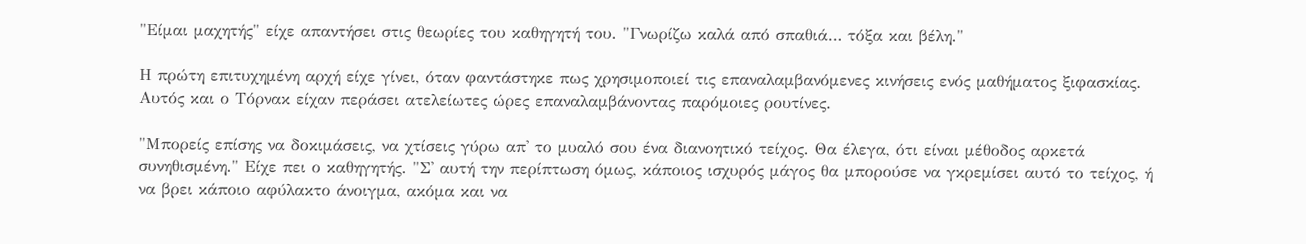"Είμαι μαχητής" είχε απαντήσει στις θεωρίες του καθηγητή του. "Γνωρίζω καλά από σπαθιά… τόξα και βέλη."

Η πρώτη επιτυχημένη αρχή είχε γίνει, όταν φαντάστηκε πως χρησιμοποιεί τις επαναλαμβανόμενες κινήσεις ενός μαθήματος ξιφασκίας. Αυτός και ο Τόρνακ είχαν περάσει ατελείωτες ώρες επαναλαμβάνοντας παρόμοιες ρουτίνες.

"Μπορείς επίσης να δοκιμάσεις, να χτίσεις γύρω απ' το μυαλό σου ένα διανοητικό τείχος. Θα έλεγα, ότι είναι μέθοδος αρκετά συνηθισμένη." Είχε πει ο καθηγητής. "Σ' αυτή την περίπτωση όμως, κάποιος ισχυρός μάγος θα μπορούσε να γκρεμίσει αυτό το τείχος, ή να βρει κάποιο αφύλακτο άνοιγμα, ακόμα και να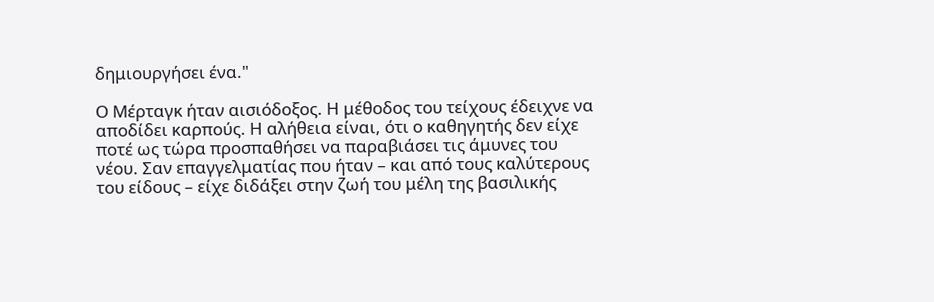δημιουργήσει ένα."

Ο Μέρταγκ ήταν αισιόδοξος. Η μέθοδος του τείχους έδειχνε να αποδίδει καρπούς. Η αλήθεια είναι, ότι ο καθηγητής δεν είχε ποτέ ως τώρα προσπαθήσει να παραβιάσει τις άμυνες του νέου. Σαν επαγγελματίας που ήταν – και από τους καλύτερους του είδους – είχε διδάξει στην ζωή του μέλη της βασιλικής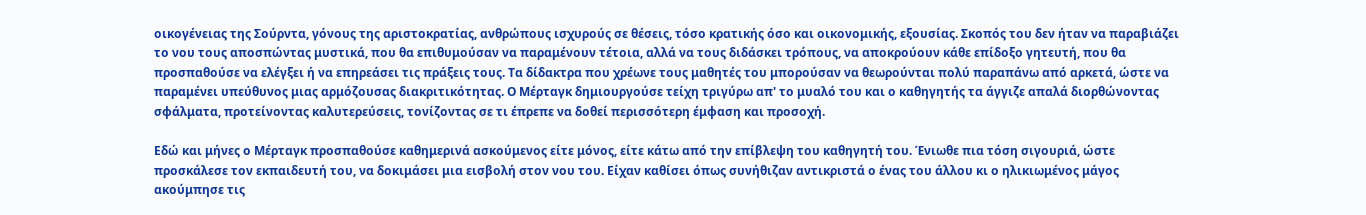οικογένειας της Σούρντα, γόνους της αριστοκρατίας, ανθρώπους ισχυρούς σε θέσεις, τόσο κρατικής όσο και οικονομικής, εξουσίας. Σκοπός του δεν ήταν να παραβιάζει το νου τους αποσπώντας μυστικά, που θα επιθυμούσαν να παραμένουν τέτοια, αλλά να τους διδάσκει τρόπους, να αποκρούουν κάθε επίδοξο γητευτή, που θα προσπαθούσε να ελέγξει ή να επηρεάσει τις πράξεις τους. Τα δίδακτρα που χρέωνε τους μαθητές του μπορούσαν να θεωρούνται πολύ παραπάνω από αρκετά, ώστε να παραμένει υπεύθυνος μιας αρμόζουσας διακριτικότητας. Ο Μέρταγκ δημιουργούσε τείχη τριγύρω απ' το μυαλό του και ο καθηγητής τα άγγιζε απαλά διορθώνοντας σφάλματα, προτείνοντας καλυτερεύσεις, τονίζοντας σε τι έπρεπε να δοθεί περισσότερη έμφαση και προσοχή.

Εδώ και μήνες ο Μέρταγκ προσπαθούσε καθημερινά ασκούμενος είτε μόνος, είτε κάτω από την επίβλεψη του καθηγητή του. Ένιωθε πια τόση σιγουριά, ώστε προσκάλεσε τον εκπαιδευτή του, να δοκιμάσει μια εισβολή στον νου του. Είχαν καθίσει όπως συνήθιζαν αντικριστά ο ένας του άλλου κι ο ηλικιωμένος μάγος ακούμπησε τις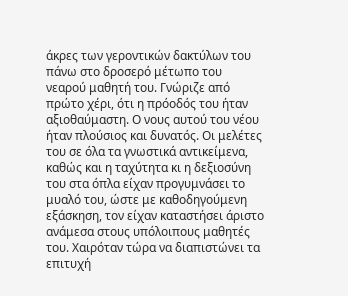άκρες των γεροντικών δακτύλων του πάνω στο δροσερό μέτωπο του νεαρού μαθητή του. Γνώριζε από πρώτο χέρι, ότι η πρόοδός του ήταν αξιοθαύμαστη. Ο νους αυτού του νέου ήταν πλούσιος και δυνατός. Οι μελέτες του σε όλα τα γνωστικά αντικείμενα, καθώς και η ταχύτητα κι η δεξιοσύνη του στα όπλα είχαν προγυμνάσει το μυαλό του, ώστε με καθοδηγούμενη εξάσκηση, τον είχαν καταστήσει άριστο ανάμεσα στους υπόλοιπους μαθητές του. Χαιρόταν τώρα να διαπιστώνει τα επιτυχή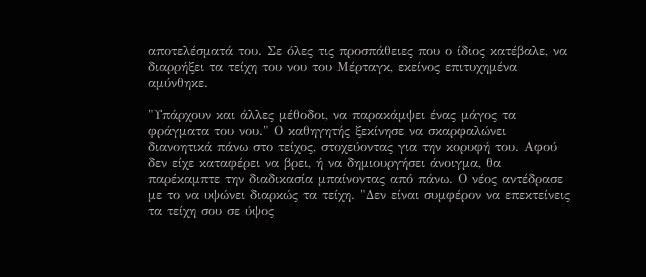αποτελέσματά του. Σε όλες τις προσπάθειες που ο ίδιος κατέβαλε, να διαρρήξει τα τείχη του νου του Μέρταγκ, εκείνος επιτυχημένα αμύνθηκε.

"Υπάρχουν και άλλες μέθοδοι, να παρακάμψει ένας μάγος τα φράγματα του νου." Ο καθηγητής ξεκίνησε να σκαρφαλώνει διανοητικά πάνω στο τείχος, στοχεύοντας για την κορυφή του. Αφού δεν είχε καταφέρει να βρει, ή να δημιουργήσει άνοιγμα, θα παρέκαμπτε την διαδικασία μπαίνοντας από πάνω. Ο νέος αντέδρασε με το να υψώνει διαρκώς τα τείχη. "Δεν είναι συμφέρον να επεκτείνεις τα τείχη σου σε ύψος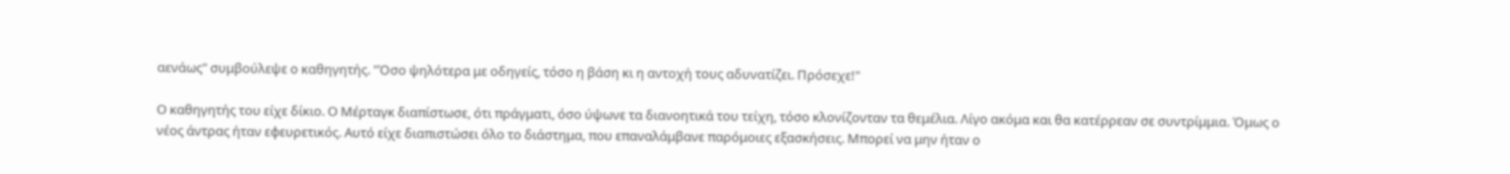αενάως" συμβούλεψε ο καθηγητής. "Όσο ψηλότερα με οδηγείς, τόσο η βάση κι η αντοχή τους αδυνατίζει. Πρόσεχε!"

Ο καθηγητής του είχε δίκιο. Ο Μέρταγκ διαπίστωσε, ότι πράγματι, όσο ύψωνε τα διανοητικά του τείχη, τόσο κλονίζονταν τα θεμέλια. Λίγο ακόμα και θα κατέρρεαν σε συντρίμμια. Όμως ο νέος άντρας ήταν εφευρετικός. Αυτό είχε διαπιστώσει όλο το διάστημα, που επαναλάμβανε παρόμοιες εξασκήσεις. Μπορεί να μην ήταν ο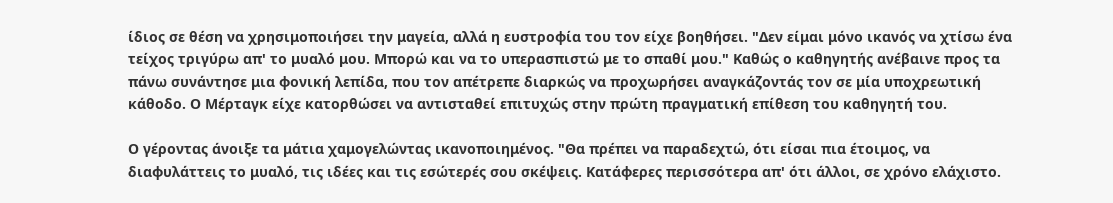ίδιος σε θέση να χρησιμοποιήσει την μαγεία, αλλά η ευστροφία του τον είχε βοηθήσει. "Δεν είμαι μόνο ικανός να χτίσω ένα τείχος τριγύρω απ' το μυαλό μου. Μπορώ και να το υπερασπιστώ με το σπαθί μου." Καθώς ο καθηγητής ανέβαινε προς τα πάνω συνάντησε μια φονική λεπίδα, που τον απέτρεπε διαρκώς να προχωρήσει αναγκάζοντάς τον σε μία υποχρεωτική κάθοδο. Ο Μέρταγκ είχε κατορθώσει να αντισταθεί επιτυχώς στην πρώτη πραγματική επίθεση του καθηγητή του.

Ο γέροντας άνοιξε τα μάτια χαμογελώντας ικανοποιημένος. "Θα πρέπει να παραδεχτώ, ότι είσαι πια έτοιμος, να διαφυλάττεις το μυαλό, τις ιδέες και τις εσώτερές σου σκέψεις. Κατάφερες περισσότερα απ' ότι άλλοι, σε χρόνο ελάχιστο.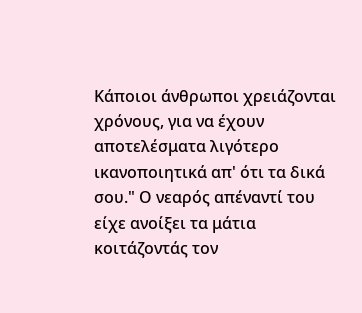Κάποιοι άνθρωποι χρειάζονται χρόνους, για να έχουν αποτελέσματα λιγότερο ικανοποιητικά απ' ότι τα δικά σου." Ο νεαρός απέναντί του είχε ανοίξει τα μάτια κοιτάζοντάς τον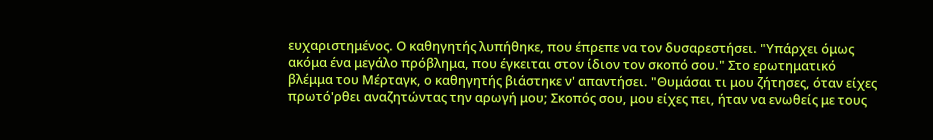ευχαριστημένος. Ο καθηγητής λυπήθηκε, που έπρεπε να τον δυσαρεστήσει. "Υπάρχει όμως ακόμα ένα μεγάλο πρόβλημα, που έγκειται στον ίδιον τον σκοπό σου." Στο ερωτηματικό βλέμμα του Μέρταγκ, ο καθηγητής βιάστηκε ν' απαντήσει. "Θυμάσαι τι μου ζήτησες, όταν είχες πρωτό'ρθει αναζητώντας την αρωγή μου; Σκοπός σου, μου είχες πει, ήταν να ενωθείς με τους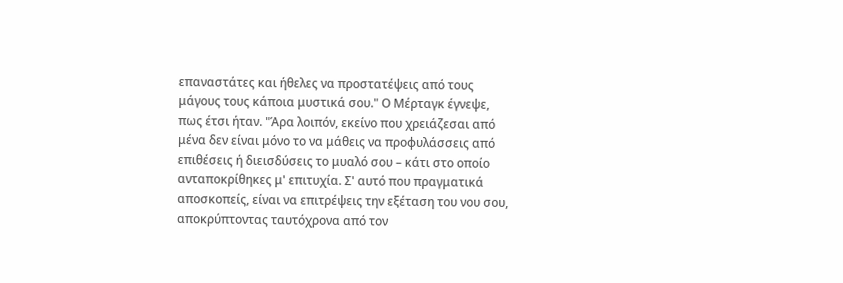επαναστάτες και ήθελες να προστατέψεις από τους μάγους τους κάποια μυστικά σου." Ο Μέρταγκ έγνεψε, πως έτσι ήταν. "Άρα λοιπόν, εκείνο που χρειάζεσαι από μένα δεν είναι μόνο το να μάθεις να προφυλάσσεις από επιθέσεις ή διεισδύσεις το μυαλό σου – κάτι στο οποίο ανταποκρίθηκες μ' επιτυχία. Σ' αυτό που πραγματικά αποσκοπείς, είναι να επιτρέψεις την εξέταση του νου σου, αποκρύπτοντας ταυτόχρονα από τον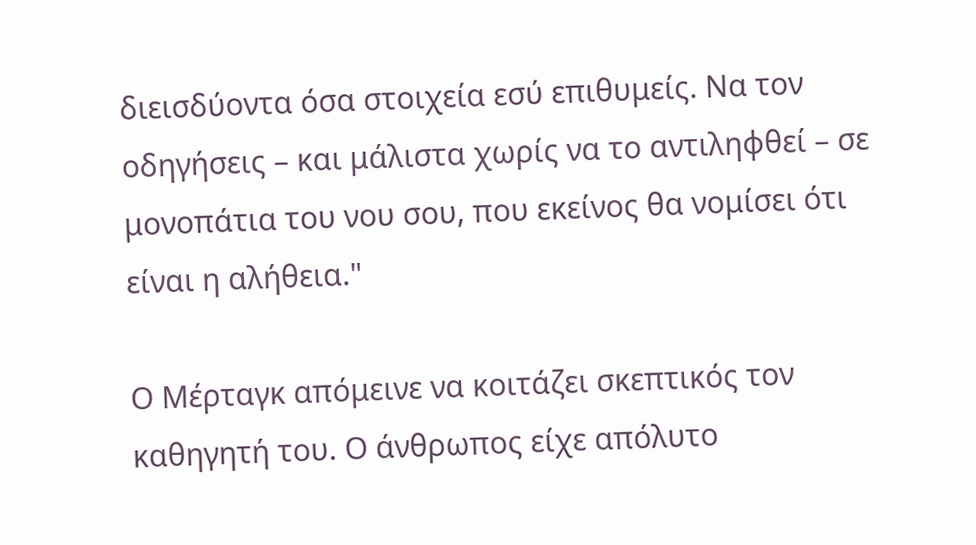διεισδύοντα όσα στοιχεία εσύ επιθυμείς. Να τον οδηγήσεις – και μάλιστα χωρίς να το αντιληφθεί – σε μονοπάτια του νου σου, που εκείνος θα νομίσει ότι είναι η αλήθεια."

Ο Μέρταγκ απόμεινε να κοιτάζει σκεπτικός τον καθηγητή του. Ο άνθρωπος είχε απόλυτο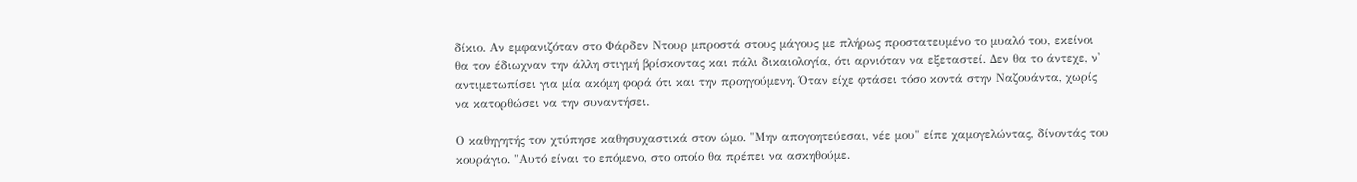δίκιο. Αν εμφανιζόταν στο Φάρδεν Ντουρ μπροστά στους μάγους με πλήρως προστατευμένο το μυαλό του, εκείνοι θα τον έδιωχναν την άλλη στιγμή βρίσκοντας και πάλι δικαιολογία, ότι αρνιόταν να εξεταστεί. Δεν θα το άντεχε, ν' αντιμετωπίσει για μία ακόμη φορά ότι και την προηγούμενη. Όταν είχε φτάσει τόσο κοντά στην Ναζουάντα, χωρίς να κατορθώσει να την συναντήσει.

Ο καθηγητής τον χτύπησε καθησυχαστικά στον ώμο. "Μην απογοητεύεσαι, νέε μου" είπε χαμογελώντας, δίνοντάς του κουράγιο. "Αυτό είναι το επόμενο, στο οποίο θα πρέπει να ασκηθούμε.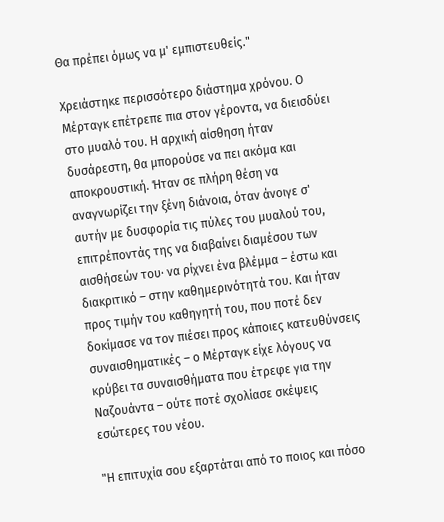Θα πρέπει όμως να μ' εμπιστευθείς."

Χρειάστηκε περισσότερο διάστημα χρόνου. Ο Μέρταγκ επέτρεπε πια στον γέροντα, να διεισδύει στο μυαλό του. Η αρχική αίσθηση ήταν δυσάρεστη, θα μπορούσε να πει ακόμα και αποκρουστική. Ήταν σε πλήρη θέση να αναγνωρίζει την ξένη διάνοια, όταν άνοιγε σ' αυτήν με δυσφορία τις πύλες του μυαλού του, επιτρέποντάς της να διαβαίνει διαμέσου των αισθήσεών του· να ρίχνει ένα βλέμμα – έστω και διακριτικό – στην καθημερινότητά του. Και ήταν προς τιμήν του καθηγητή του, που ποτέ δεν δοκίμασε να τον πιέσει προς κάποιες κατευθύνσεις συναισθηματικές – ο Μέρταγκ είχε λόγους να κρύβει τα συναισθήματα που έτρεφε για την Ναζουάντα – ούτε ποτέ σχολίασε σκέψεις εσώτερες του νέου.

"Η επιτυχία σου εξαρτάται από το ποιος και πόσο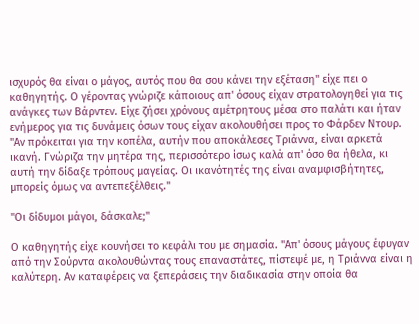ισχυρός θα είναι ο μάγος, αυτός που θα σου κάνει την εξέταση" είχε πει ο καθηγητής. Ο γέροντας γνώριζε κάποιους απ' όσους είχαν στρατολογηθεί για τις ανάγκες των Βάρντεν. Είχε ζήσει χρόνους αμέτρητους μέσα στο παλάτι και ήταν ενήμερος για τις δυνάμεις όσων τους είχαν ακολουθήσει προς το Φάρδεν Ντουρ. "Αν πρόκειται για την κοπέλα, αυτήν που αποκάλεσες Τριάννα, είναι αρκετά ικανή. Γνώριζα την μητέρα της, περισσότερο ίσως καλά απ' όσο θα ήθελα, κι αυτή την δίδαξε τρόπους μαγείας. Οι ικανότητές της είναι αναμφισβήτητες, μπορείς όμως να αντεπεξέλθεις."

"Οι δίδυμοι μάγοι, δάσκαλε;"

Ο καθηγητής είχε κουνήσει το κεφάλι του με σημασία. "Απ' όσους μάγους έφυγαν από την Σούρντα ακολουθώντας τους επαναστάτες, πίστεψέ με, η Τριάννα είναι η καλύτερη. Αν καταφέρεις να ξεπεράσεις την διαδικασία στην οποία θα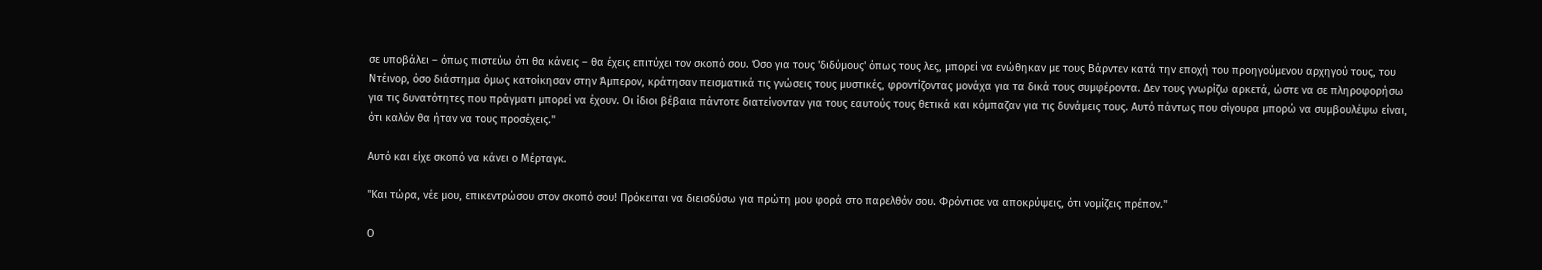σε υποβάλει – όπως πιστεύω ότι θα κάνεις – θα έχεις επιτύχει τον σκοπό σου. Όσο για τους 'διδύμους' όπως τους λες, μπορεί να ενώθηκαν με τους Βάρντεν κατά την εποχή του προηγούμενου αρχηγού τους, του Ντέινορ, όσο διάστημα όμως κατοίκησαν στην Άμπερον, κράτησαν πεισματικά τις γνώσεις τους μυστικές, φροντίζοντας μονάχα για τα δικά τους συμφέροντα. Δεν τους γνωρίζω αρκετά, ώστε να σε πληροφορήσω για τις δυνατότητες που πράγματι μπορεί να έχουν. Οι ίδιοι βέβαια πάντοτε διατείνονταν για τους εαυτούς τους θετικά και κόμπαζαν για τις δυνάμεις τους. Αυτό πάντως που σίγουρα μπορώ να συμβουλέψω είναι, ότι καλόν θα ήταν να τους προσέχεις."

Αυτό και είχε σκοπό να κάνει ο Μέρταγκ.

"Και τώρα, νέε μου, επικεντρώσου στον σκοπό σου! Πρόκειται να διεισδύσω για πρώτη μου φορά στο παρελθόν σου. Φρόντισε να αποκρύψεις, ότι νομίζεις πρέπον."

Ο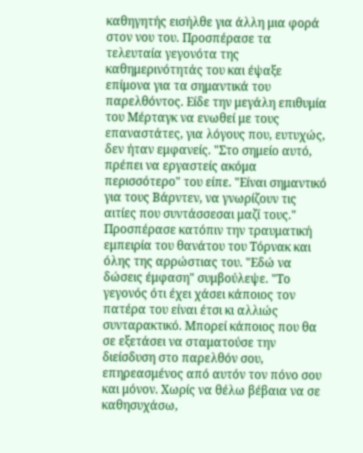καθηγητής εισήλθε για άλλη μια φορά στον νου του. Προσπέρασε τα τελευταία γεγονότα της καθημερινότητάς του και έψαξε επίμονα για τα σημαντικά του παρελθόντος. Είδε την μεγάλη επιθυμία του Μέρταγκ να ενωθεί με τους επαναστάτες, για λόγους που, ευτυχώς, δεν ήταν εμφανείς. "Στο σημείο αυτό, πρέπει να εργαστείς ακόμα περισσότερο" του είπε. "Είναι σημαντικό για τους Βάρντεν, να γνωρίζουν τις αιτίες που συντάσσεσαι μαζί τους." Προσπέρασε κατόπιν την τραυματική εμπειρία του θανάτου του Τόρνακ και όλης της αρρώστιας του. "Εδώ να δώσεις έμφαση" συμβούλεψε. "Το γεγονός ότι έχει χάσει κάποιος τον πατέρα του είναι έτσι κι αλλιώς συνταρακτικό. Μπορεί κάποιος που θα σε εξετάσει να σταματούσε την διείσδυση στο παρελθόν σου, επηρεασμένος από αυτόν τον πόνο σου και μόνον. Χωρίς να θέλω βέβαια να σε καθησυχάσω,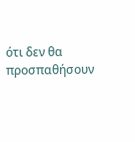ότι δεν θα προσπαθήσουν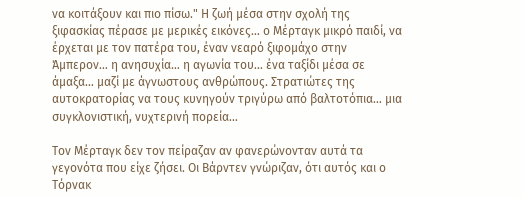να κοιτάξουν και πιο πίσω." Η ζωή μέσα στην σχολή της ξιφασκίας πέρασε με μερικές εικόνες… ο Μέρταγκ μικρό παιδί, να έρχεται με τον πατέρα του, έναν νεαρό ξιφομάχο στην Άμπερον… η ανησυχία… η αγωνία του… ένα ταξίδι μέσα σε άμαξα… μαζί με άγνωστους ανθρώπους. Στρατιώτες της αυτοκρατορίας να τους κυνηγούν τριγύρω από βαλτοτόπια… μια συγκλονιστική, νυχτερινή πορεία…

Τον Μέρταγκ δεν τον πείραζαν αν φανερώνονταν αυτά τα γεγονότα που είχε ζήσει. Οι Βάρντεν γνώριζαν, ότι αυτός και ο Τόρνακ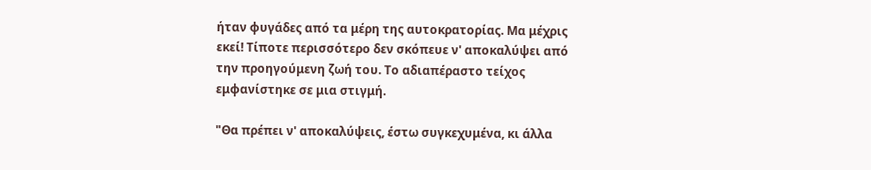ήταν φυγάδες από τα μέρη της αυτοκρατορίας. Μα μέχρις εκεί! Τίποτε περισσότερο δεν σκόπευε ν' αποκαλύψει από την προηγούμενη ζωή του. Το αδιαπέραστο τείχος εμφανίστηκε σε μια στιγμή.

"Θα πρέπει ν' αποκαλύψεις, έστω συγκεχυμένα, κι άλλα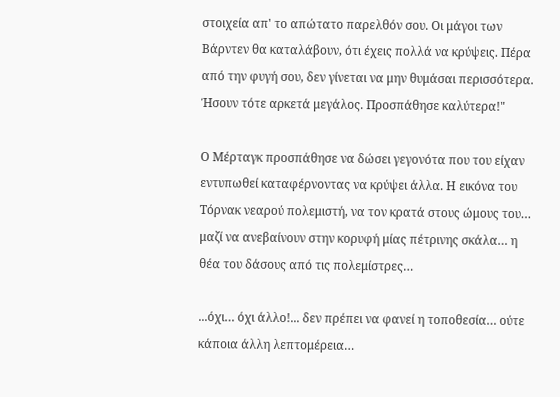στοιχεία απ' το απώτατο παρελθόν σου. Οι μάγοι των Βάρντεν θα καταλάβουν, ότι έχεις πολλά να κρύψεις. Πέρα από την φυγή σου, δεν γίνεται να μην θυμάσαι περισσότερα. Ήσουν τότε αρκετά μεγάλος. Προσπάθησε καλύτερα!"

Ο Μέρταγκ προσπάθησε να δώσει γεγονότα που του είχαν εντυπωθεί καταφέρνοντας να κρύψει άλλα. Η εικόνα του Τόρνακ νεαρού πολεμιστή, να τον κρατά στους ώμους του… μαζί να ανεβαίνουν στην κορυφή μίας πέτρινης σκάλα… η θέα του δάσους από τις πολεμίστρες…

...όχι… όχι άλλο!... δεν πρέπει να φανεί η τοποθεσία… ούτε κάποια άλλη λεπτομέρεια…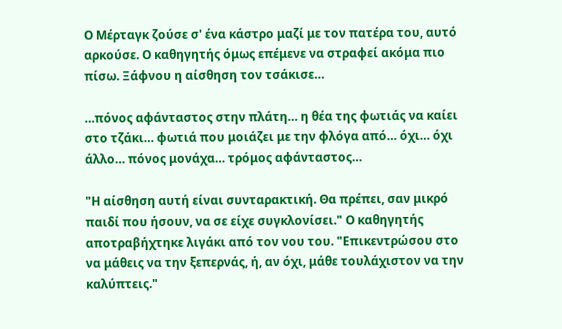Ο Μέρταγκ ζούσε σ' ένα κάστρο μαζί με τον πατέρα του, αυτό αρκούσε. Ο καθηγητής όμως επέμενε να στραφεί ακόμα πιο πίσω. Ξάφνου η αίσθηση τον τσάκισε…

…πόνος αφάνταστος στην πλάτη… η θέα της φωτιάς να καίει στο τζάκι… φωτιά που μοιάζει με την φλόγα από… όχι… όχι άλλο… πόνος μονάχα… τρόμος αφάνταστος…

"Η αίσθηση αυτή είναι συνταρακτική. Θα πρέπει, σαν μικρό παιδί που ήσουν, να σε είχε συγκλονίσει." Ο καθηγητής αποτραβήχτηκε λιγάκι από τον νου του. "Επικεντρώσου στο να μάθεις να την ξεπερνάς, ή, αν όχι, μάθε τουλάχιστον να την καλύπτεις."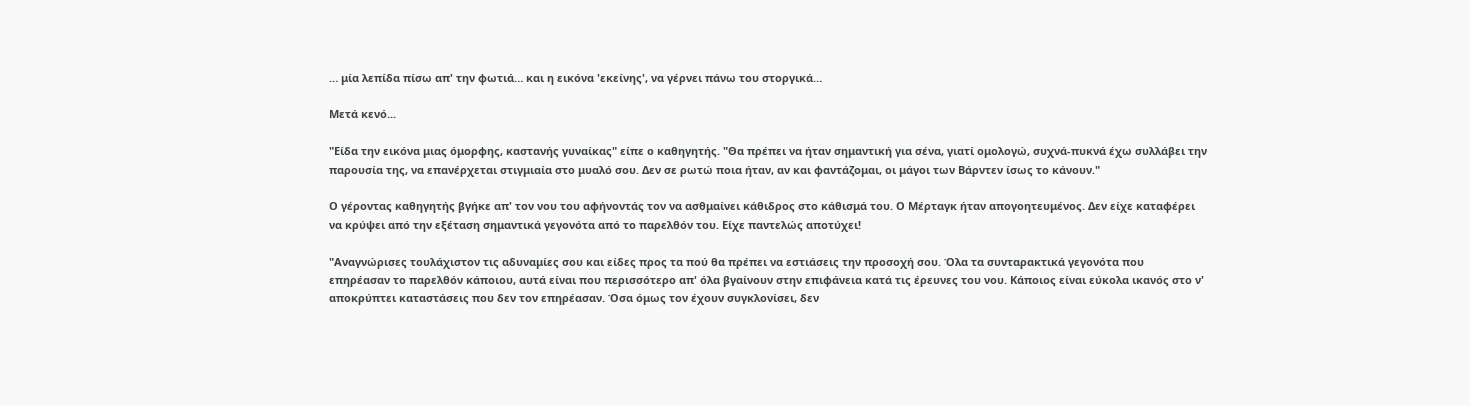… μία λεπίδα πίσω απ' την φωτιά… και η εικόνα 'εκείνης', να γέρνει πάνω του στοργικά…

Μετά κενό...

"Είδα την εικόνα μιας όμορφης, καστανής γυναίκας" είπε ο καθηγητής. "Θα πρέπει να ήταν σημαντική για σένα, γιατί ομολογώ, συχνά-πυκνά έχω συλλάβει την παρουσία της, να επανέρχεται στιγμιαία στο μυαλό σου. Δεν σε ρωτώ ποια ήταν, αν και φαντάζομαι, οι μάγοι των Βάρντεν ίσως το κάνουν."

Ο γέροντας καθηγητής βγήκε απ' τον νου του αφήνοντάς τον να ασθμαίνει κάθιδρος στο κάθισμά του. Ο Μέρταγκ ήταν απογοητευμένος. Δεν είχε καταφέρει να κρύψει από την εξέταση σημαντικά γεγονότα από το παρελθόν του. Είχε παντελώς αποτύχει!

"Αναγνώρισες τουλάχιστον τις αδυναμίες σου και είδες προς τα πού θα πρέπει να εστιάσεις την προσοχή σου. Όλα τα συνταρακτικά γεγονότα που επηρέασαν το παρελθόν κάποιου, αυτά είναι που περισσότερο απ' όλα βγαίνουν στην επιφάνεια κατά τις έρευνες του νου. Κάποιος είναι εύκολα ικανός στο ν' αποκρύπτει καταστάσεις που δεν τον επηρέασαν. Όσα όμως τον έχουν συγκλονίσει, δεν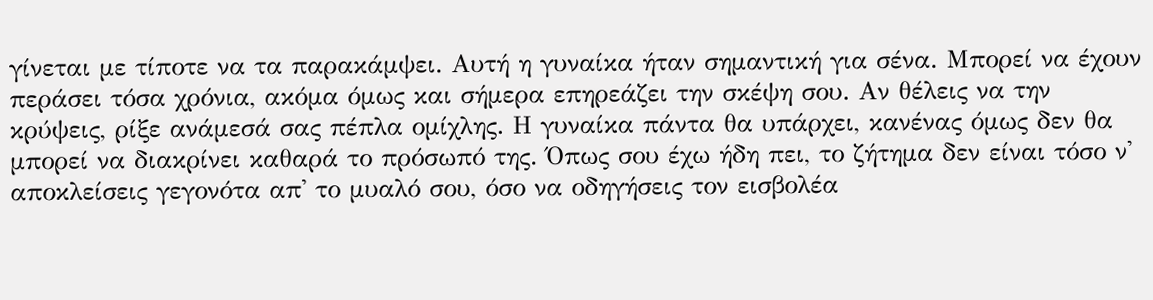γίνεται με τίποτε να τα παρακάμψει. Αυτή η γυναίκα ήταν σημαντική για σένα. Μπορεί να έχουν περάσει τόσα χρόνια, ακόμα όμως και σήμερα επηρεάζει την σκέψη σου. Αν θέλεις να την κρύψεις, ρίξε ανάμεσά σας πέπλα ομίχλης. Η γυναίκα πάντα θα υπάρχει, κανένας όμως δεν θα μπορεί να διακρίνει καθαρά το πρόσωπό της. Όπως σου έχω ήδη πει, το ζήτημα δεν είναι τόσο ν' αποκλείσεις γεγονότα απ' το μυαλό σου, όσο να οδηγήσεις τον εισβολέα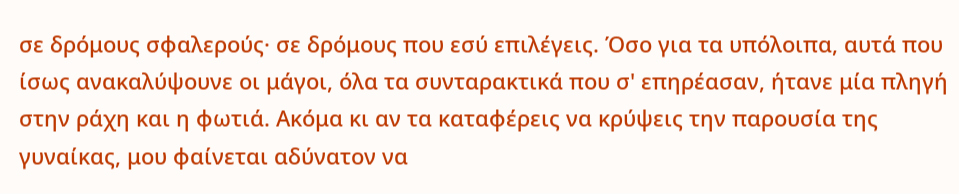σε δρόμους σφαλερούς· σε δρόμους που εσύ επιλέγεις. Όσο για τα υπόλοιπα, αυτά που ίσως ανακαλύψουνε οι μάγοι, όλα τα συνταρακτικά που σ' επηρέασαν, ήτανε μία πληγή στην ράχη και η φωτιά. Ακόμα κι αν τα καταφέρεις να κρύψεις την παρουσία της γυναίκας, μου φαίνεται αδύνατον να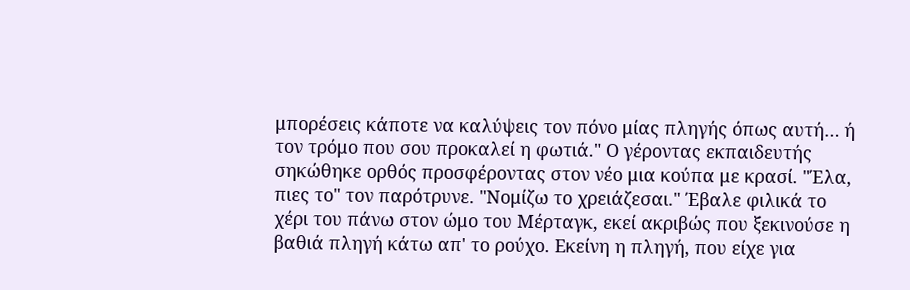μπορέσεις κάποτε να καλύψεις τον πόνο μίας πληγής όπως αυτή… ή τον τρόμο που σου προκαλεί η φωτιά." Ο γέροντας εκπαιδευτής σηκώθηκε ορθός προσφέροντας στον νέο μια κούπα με κρασί. "Έλα, πιες το" τον παρότρυνε. "Νομίζω το χρειάζεσαι." Έβαλε φιλικά το χέρι του πάνω στον ώμο του Μέρταγκ, εκεί ακριβώς που ξεκινούσε η βαθιά πληγή κάτω απ' το ρούχο. Εκείνη η πληγή, που είχε για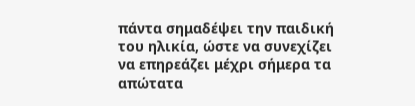πάντα σημαδέψει την παιδική του ηλικία, ώστε να συνεχίζει να επηρεάζει μέχρι σήμερα τα απώτατα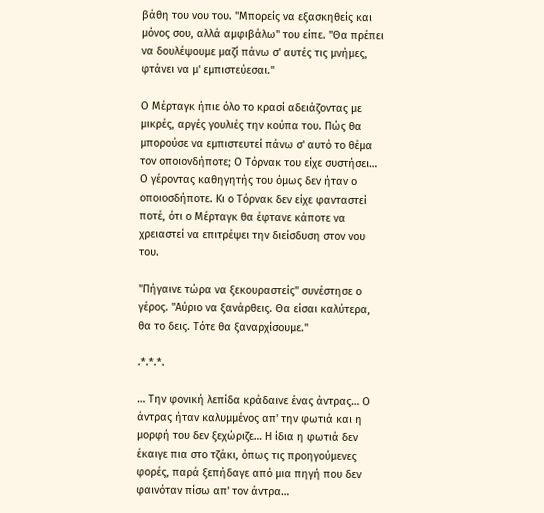βάθη του νου του. "Μπορείς να εξασκηθείς και μόνος σου, αλλά αμφιβάλω" του είπε. "Θα πρέπει να δουλέψουμε μαζί πάνω σ' αυτές τις μνήμες, φτάνει να μ' εμπιστεύεσαι."

Ο Μέρταγκ ήπιε όλο το κρασί αδειάζοντας με μικρές, αργές γουλιές την κούπα του. Πώς θα μπορούσε να εμπιστευτεί πάνω σ' αυτό το θέμα τον οποιονδήποτε; Ο Τόρνακ του είχε συστήσει… Ο γέροντας καθηγητής του όμως δεν ήταν ο οποιοσδήποτε. Κι ο Τόρνακ δεν είχε φανταστεί ποτέ, ότι ο Μέρταγκ θα έφτανε κάποτε να χρειαστεί να επιτρέψει την διείσδυση στον νου του.

"Πήγαινε τώρα να ξεκουραστείς" συνέστησε ο γέρος. "Αύριο να ξανάρθεις. Θα είσαι καλύτερα, θα το δεις. Τότε θα ξαναρχίσουμε."

.*.*.*.

… Την φονική λεπίδα κράδαινε ένας άντρας… Ο άντρας ήταν καλυμμένος απ' την φωτιά και η μορφή του δεν ξεχώριζε… Η ίδια η φωτιά δεν έκαιγε πια στο τζάκι, όπως τις προηγούμενες φορές, παρά ξεπήδαγε από μια πηγή που δεν φαινόταν πίσω απ' τον άντρα…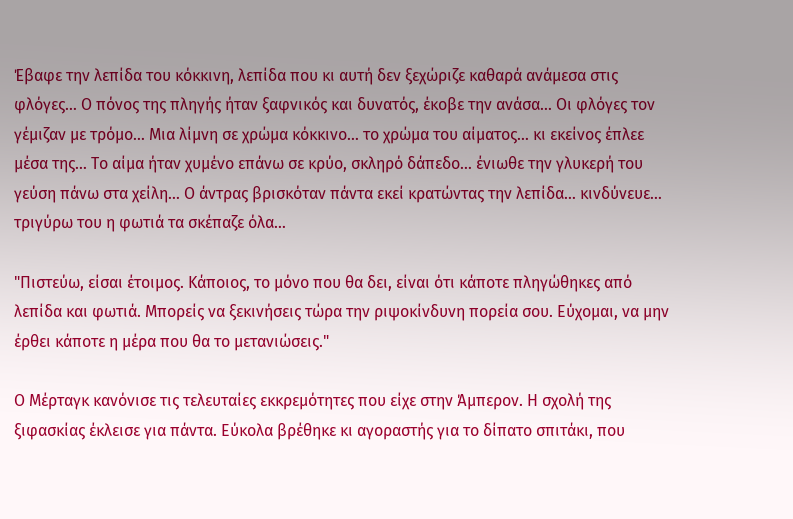Έβαφε την λεπίδα του κόκκινη, λεπίδα που κι αυτή δεν ξεχώριζε καθαρά ανάμεσα στις φλόγες… Ο πόνος της πληγής ήταν ξαφνικός και δυνατός, έκοβε την ανάσα… Οι φλόγες τον γέμιζαν με τρόμο… Μια λίμνη σε χρώμα κόκκινο… το χρώμα του αίματος… κι εκείνος έπλεε μέσα της… Το αίμα ήταν χυμένο επάνω σε κρύο, σκληρό δάπεδο… ένιωθε την γλυκερή του γεύση πάνω στα χείλη… Ο άντρας βρισκόταν πάντα εκεί κρατώντας την λεπίδα… κινδύνευε… τριγύρω του η φωτιά τα σκέπαζε όλα…

"Πιστεύω, είσαι έτοιμος. Κάποιος, το μόνο που θα δει, είναι ότι κάποτε πληγώθηκες από λεπίδα και φωτιά. Μπορείς να ξεκινήσεις τώρα την ριψοκίνδυνη πορεία σου. Εύχομαι, να μην έρθει κάποτε η μέρα που θα το μετανιώσεις."

Ο Μέρταγκ κανόνισε τις τελευταίες εκκρεμότητες που είχε στην Άμπερον. Η σχολή της ξιφασκίας έκλεισε για πάντα. Εύκολα βρέθηκε κι αγοραστής για το δίπατο σπιτάκι, που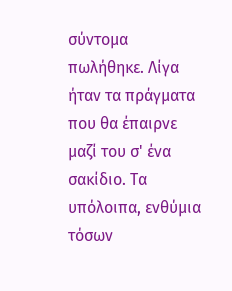σύντομα πωλήθηκε. Λίγα ήταν τα πράγματα που θα έπαιρνε μαζί του σ' ένα σακίδιο. Τα υπόλοιπα, ενθύμια τόσων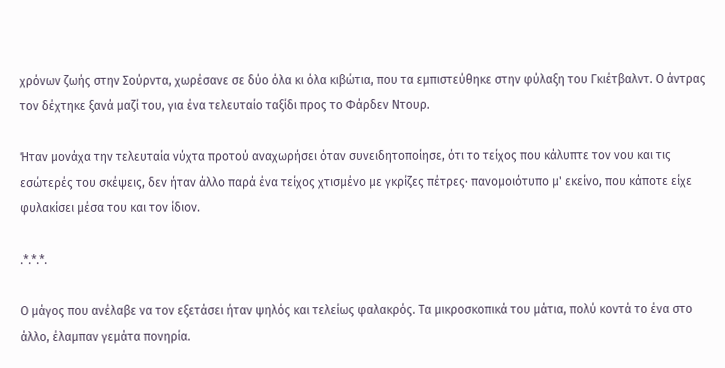χρόνων ζωής στην Σούρντα, χωρέσανε σε δύο όλα κι όλα κιβώτια, που τα εμπιστεύθηκε στην φύλαξη του Γκιέτβαλντ. Ο άντρας τον δέχτηκε ξανά μαζί του, για ένα τελευταίο ταξίδι προς το Φάρδεν Ντουρ.

Ήταν μονάχα την τελευταία νύχτα προτού αναχωρήσει όταν συνειδητοποίησε, ότι το τείχος που κάλυπτε τον νου και τις εσώτερές του σκέψεις, δεν ήταν άλλο παρά ένα τείχος χτισμένο με γκρίζες πέτρες· πανομοιότυπο μ' εκείνο, που κάποτε είχε φυλακίσει μέσα του και τον ίδιον.

.*.*.*.

Ο μάγος που ανέλαβε να τον εξετάσει ήταν ψηλός και τελείως φαλακρός. Τα μικροσκοπικά του μάτια, πολύ κοντά το ένα στο άλλο, έλαμπαν γεμάτα πονηρία.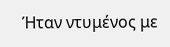Ήταν ντυμένος με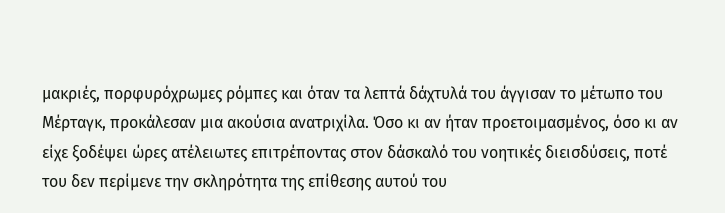μακριές, πορφυρόχρωμες ρόμπες και όταν τα λεπτά δάχτυλά του άγγισαν το μέτωπο του Μέρταγκ, προκάλεσαν μια ακούσια ανατριχίλα. Όσο κι αν ήταν προετοιμασμένος, όσο κι αν είχε ξοδέψει ώρες ατέλειωτες επιτρέποντας στον δάσκαλό του νοητικές διεισδύσεις, ποτέ του δεν περίμενε την σκληρότητα της επίθεσης αυτού του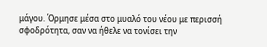μάγου. Όρμησε μέσα στο μυαλό του νέου με περισσή σφοδρότητα, σαν να ήθελε να τονίσει την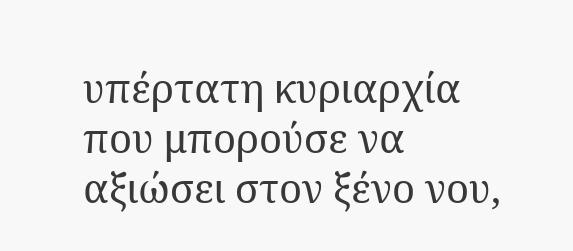υπέρτατη κυριαρχία που μπορούσε να αξιώσει στον ξένο νου,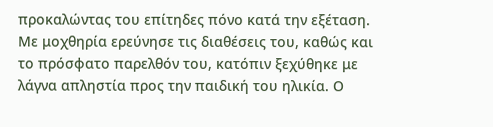προκαλώντας του επίτηδες πόνο κατά την εξέταση. Με μοχθηρία ερεύνησε τις διαθέσεις του, καθώς και το πρόσφατο παρελθόν του, κατόπιν ξεχύθηκε με λάγνα απληστία προς την παιδική του ηλικία. Ο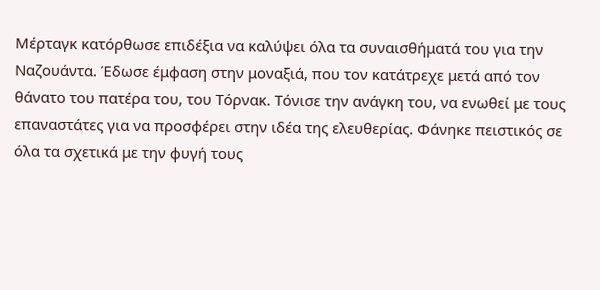Μέρταγκ κατόρθωσε επιδέξια να καλύψει όλα τα συναισθήματά του για την Ναζουάντα. Έδωσε έμφαση στην μοναξιά, που τον κατάτρεχε μετά από τον θάνατο του πατέρα του, του Τόρνακ. Τόνισε την ανάγκη του, να ενωθεί με τους επαναστάτες για να προσφέρει στην ιδέα της ελευθερίας. Φάνηκε πειστικός σε όλα τα σχετικά με την φυγή τους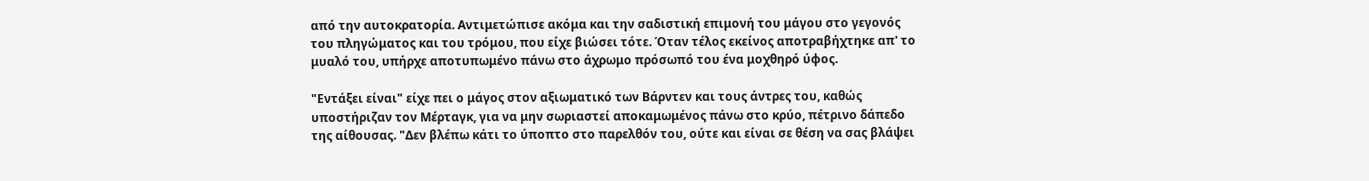από την αυτοκρατορία. Αντιμετώπισε ακόμα και την σαδιστική επιμονή του μάγου στο γεγονός του πληγώματος και του τρόμου, που είχε βιώσει τότε. Όταν τέλος εκείνος αποτραβήχτηκε απ' το μυαλό του, υπήρχε αποτυπωμένο πάνω στο άχρωμο πρόσωπό του ένα μοχθηρό ύφος.

"Εντάξει είναι" είχε πει ο μάγος στον αξιωματικό των Βάρντεν και τους άντρες του, καθώς υποστήριζαν τον Μέρταγκ, για να μην σωριαστεί αποκαμωμένος πάνω στο κρύο, πέτρινο δάπεδο της αίθουσας. "Δεν βλέπω κάτι το ύποπτο στο παρελθόν του, ούτε και είναι σε θέση να σας βλάψει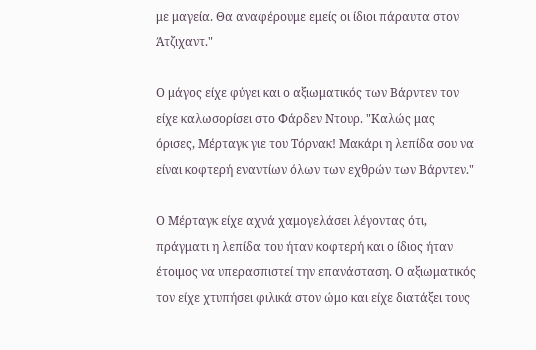με μαγεία. Θα αναφέρουμε εμείς οι ίδιοι πάραυτα στον Άτζιχαντ."

Ο μάγος είχε φύγει και ο αξιωματικός των Βάρντεν τον είχε καλωσορίσει στο Φάρδεν Ντουρ. "Καλώς μας όρισες, Μέρταγκ γιε του Τόρνακ! Μακάρι η λεπίδα σου να είναι κοφτερή εναντίων όλων των εχθρών των Βάρντεν."

Ο Μέρταγκ είχε αχνά χαμογελάσει λέγοντας ότι, πράγματι η λεπίδα του ήταν κοφτερή και ο ίδιος ήταν έτοιμος να υπερασπιστεί την επανάσταση. Ο αξιωματικός τον είχε χτυπήσει φιλικά στον ώμο και είχε διατάξει τους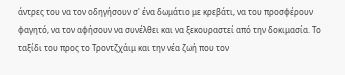άντρες του να τον οδηγήσουν σ' ένα δωμάτιο με κρεβάτι, να του προσφέρουν φαγητό, να τον αφήσουν να συνέλθει και να ξεκουραστεί από την δοκιμασία. Το ταξίδι του προς το Τροντζχάιμ και την νέα ζωή που τον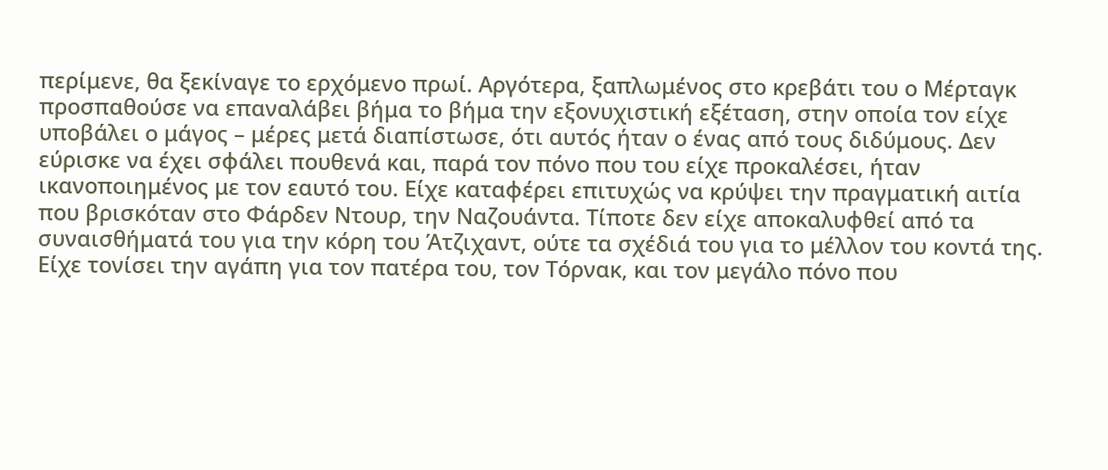περίμενε, θα ξεκίναγε το ερχόμενο πρωί. Αργότερα, ξαπλωμένος στο κρεβάτι του ο Μέρταγκ προσπαθούσε να επαναλάβει βήμα το βήμα την εξονυχιστική εξέταση, στην οποία τον είχε υποβάλει ο μάγος – μέρες μετά διαπίστωσε, ότι αυτός ήταν ο ένας από τους διδύμους. Δεν εύρισκε να έχει σφάλει πουθενά και, παρά τον πόνο που του είχε προκαλέσει, ήταν ικανοποιημένος με τον εαυτό του. Είχε καταφέρει επιτυχώς να κρύψει την πραγματική αιτία που βρισκόταν στο Φάρδεν Ντουρ, την Ναζουάντα. Τίποτε δεν είχε αποκαλυφθεί από τα συναισθήματά του για την κόρη του Άτζιχαντ, ούτε τα σχέδιά του για το μέλλον του κοντά της. Είχε τονίσει την αγάπη για τον πατέρα του, τον Τόρνακ, και τον μεγάλο πόνο που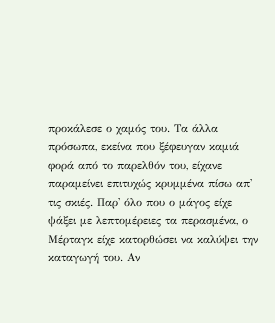προκάλεσε ο χαμός του. Τα άλλα πρόσωπα, εκείνα που ξέφευγαν καμιά φορά από το παρελθόν του, είχανε παραμείνει επιτυχώς κρυμμένα πίσω απ' τις σκιές. Παρ' όλο που ο μάγος είχε ψάξει με λεπτομέρειες τα περασμένα, ο Μέρταγκ είχε κατορθώσει να καλύψει την καταγωγή του. Αν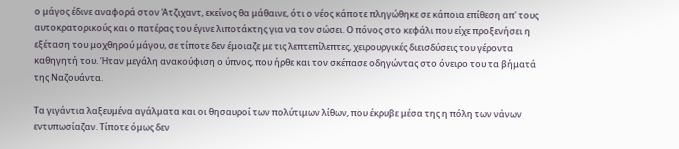ο μάγος έδινε αναφορά στον Άτζιχαντ, εκείνος θα μάθαινε, ότι ο νέος κάποτε πληγώθηκε σε κάποια επίθεση απ' τους αυτοκρατορικούς και ο πατέρας του έγινε λιποτάκτης για να τον σώσει. Ο πόνος στο κεφάλι που είχε προξενήσει η εξέταση του μοχθηρού μάγου, σε τίποτε δεν έμοιαζε με τις λεπτεπίλεπτες, χειρουργικές διεισδύσεις του γέροντα καθηγητή του. Ήταν μεγάλη ανακούφιση ο ύπνος, που ήρθε και τον σκέπασε οδηγώντας στο όνειρο του τα βήματά της Ναζουάντα.

Τα γιγάντια λαξευμένα αγάλματα και οι θησαυροί των πολύτιμων λίθων, που έκρυβε μέσα της η πόλη των νάνων εντυπωσίαζαν. Τίποτε όμως δεν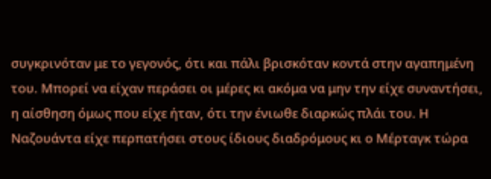συγκρινόταν με το γεγονός, ότι και πάλι βρισκόταν κοντά στην αγαπημένη του. Μπορεί να είχαν περάσει οι μέρες κι ακόμα να μην την είχε συναντήσει, η αίσθηση όμως που είχε ήταν, ότι την ένιωθε διαρκώς πλάι του. Η Ναζουάντα είχε περπατήσει στους ίδιους διαδρόμους κι ο Μέρταγκ τώρα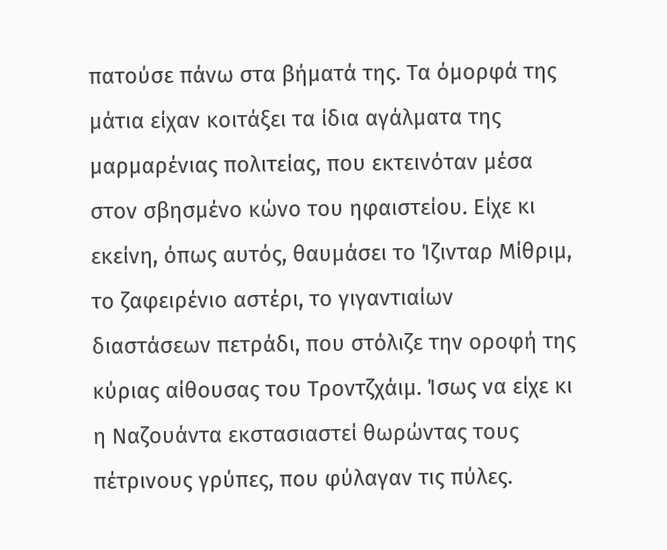πατούσε πάνω στα βήματά της. Τα όμορφά της μάτια είχαν κοιτάξει τα ίδια αγάλματα της μαρμαρένιας πολιτείας, που εκτεινόταν μέσα στον σβησμένο κώνο του ηφαιστείου. Είχε κι εκείνη, όπως αυτός, θαυμάσει το Ίζινταρ Μίθριμ, το ζαφειρένιο αστέρι, το γιγαντιαίων διαστάσεων πετράδι, που στόλιζε την οροφή της κύριας αίθουσας του Τροντζχάιμ. Ίσως να είχε κι η Ναζουάντα εκστασιαστεί θωρώντας τους πέτρινους γρύπες, που φύλαγαν τις πύλες.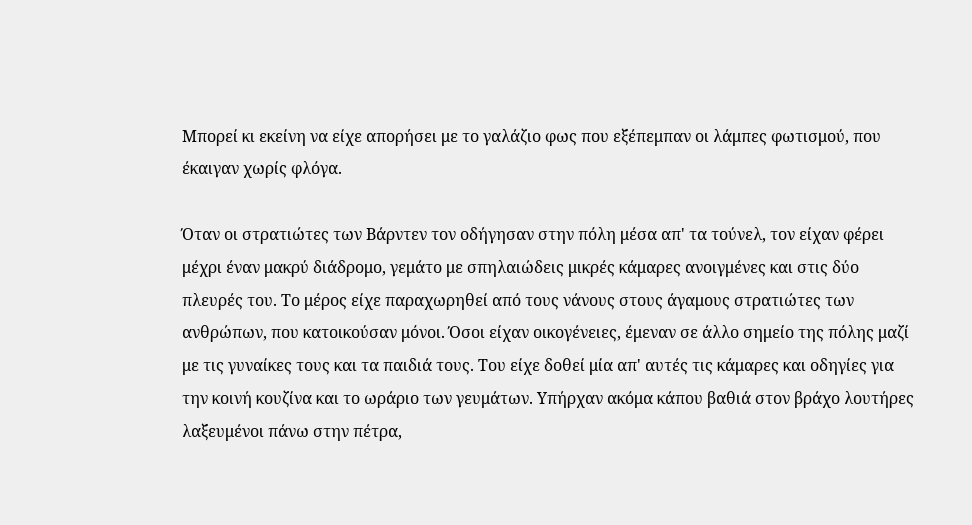Μπορεί κι εκείνη να είχε απορήσει με το γαλάζιο φως που εξέπεμπαν οι λάμπες φωτισμού, που έκαιγαν χωρίς φλόγα.

Όταν οι στρατιώτες των Βάρντεν τον οδήγησαν στην πόλη μέσα απ' τα τούνελ, τον είχαν φέρει μέχρι έναν μακρύ διάδρομο, γεμάτο με σπηλαιώδεις μικρές κάμαρες ανοιγμένες και στις δύο πλευρές του. Το μέρος είχε παραχωρηθεί από τους νάνους στους άγαμους στρατιώτες των ανθρώπων, που κατοικούσαν μόνοι. Όσοι είχαν οικογένειες, έμεναν σε άλλο σημείο της πόλης μαζί με τις γυναίκες τους και τα παιδιά τους. Του είχε δοθεί μία απ' αυτές τις κάμαρες και οδηγίες για την κοινή κουζίνα και το ωράριο των γευμάτων. Υπήρχαν ακόμα κάπου βαθιά στον βράχο λουτήρες λαξευμένοι πάνω στην πέτρα,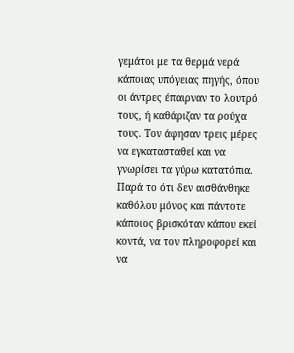γεμάτοι με τα θερμά νερά κάποιας υπόγειας πηγής, όπου οι άντρες έπαιρναν το λουτρό τους, ή καθάριζαν τα ρούχα τους. Τον άφησαν τρεις μέρες να εγκατασταθεί και να γνωρίσει τα γύρω κατατόπια. Παρά το ότι δεν αισθάνθηκε καθόλου μόνος και πάντοτε κάποιος βρισκόταν κάπου εκεί κοντά, να τον πληροφορεί και να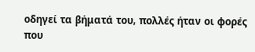οδηγεί τα βήματά του, πολλές ήταν οι φορές που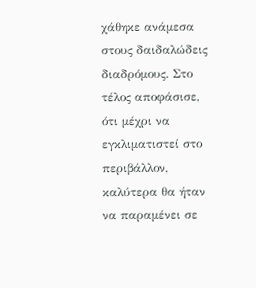χάθηκε ανάμεσα στους δαιδαλώδεις διαδρόμους. Στο τέλος αποφάσισε, ότι μέχρι να εγκλιματιστεί στο περιβάλλον, καλύτερα θα ήταν να παραμένει σε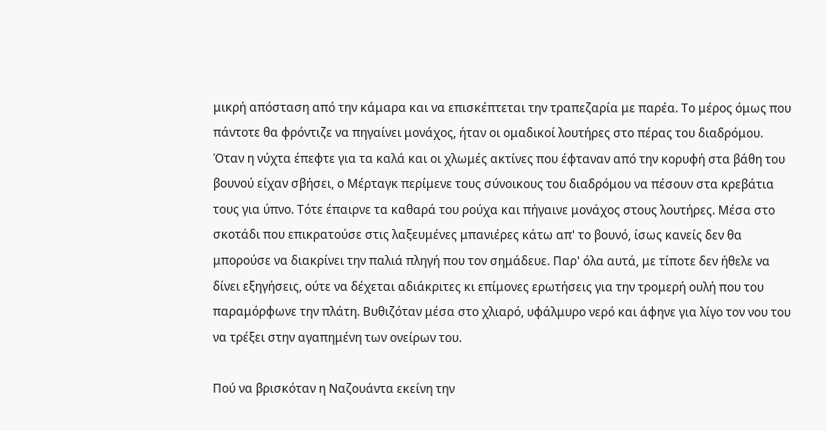μικρή απόσταση από την κάμαρα και να επισκέπτεται την τραπεζαρία με παρέα. Το μέρος όμως που πάντοτε θα φρόντιζε να πηγαίνει μονάχος, ήταν οι ομαδικοί λουτήρες στο πέρας του διαδρόμου. Όταν η νύχτα έπεφτε για τα καλά και οι χλωμές ακτίνες που έφταναν από την κορυφή στα βάθη του βουνού είχαν σβήσει, ο Μέρταγκ περίμενε τους σύνοικους του διαδρόμου να πέσουν στα κρεβάτια τους για ύπνο. Τότε έπαιρνε τα καθαρά του ρούχα και πήγαινε μονάχος στους λουτήρες. Μέσα στο σκοτάδι που επικρατούσε στις λαξευμένες μπανιέρες κάτω απ' το βουνό, ίσως κανείς δεν θα μπορούσε να διακρίνει την παλιά πληγή που τον σημάδευε. Παρ' όλα αυτά, με τίποτε δεν ήθελε να δίνει εξηγήσεις, ούτε να δέχεται αδιάκριτες κι επίμονες ερωτήσεις για την τρομερή ουλή που του παραμόρφωνε την πλάτη. Βυθιζόταν μέσα στο χλιαρό, υφάλμυρο νερό και άφηνε για λίγο τον νου του να τρέξει στην αγαπημένη των ονείρων του.

Πού να βρισκόταν η Ναζουάντα εκείνη την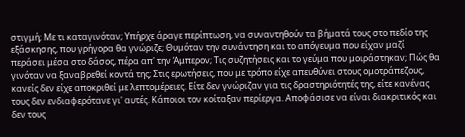στιγμή; Με τι καταγινόταν; Υπήρχε άραγε περίπτωση, να συναντηθούν τα βήματά τους στο πεδίο της εξάσκησης, που γρήγορα θα γνώριζε; Θυμόταν την συνάντηση και το απόγευμα που είχαν μαζί περάσει μέσα στο δάσος, πέρα απ' την Άμπερον; Τις συζητήσεις και το γεύμα που μοιράστηκαν; Πώς θα γινόταν να ξαναβρεθεί κοντά της; Στις ερωτήσεις, που με τρόπο είχε απευθύνει στους ομοτράπεζους, κανείς δεν είχε αποκριθεί με λεπτομέρειες. Είτε δεν γνώριζαν για τις δραστηριότητές της, είτε κανένας τους δεν ενδιαφερότανε γι' αυτές. Κάποιοι τον κοίταξαν περίεργα. Αποφάσισε να είναι διακριτικός και δεν τους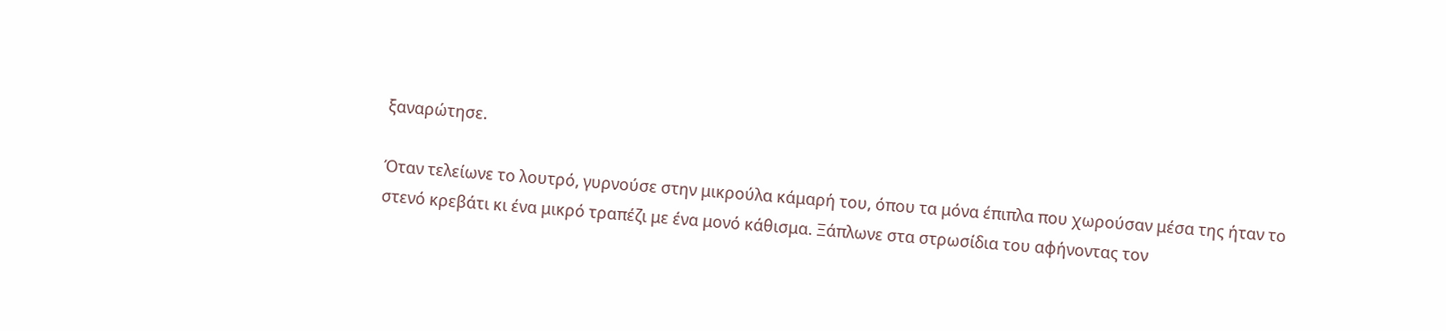ξαναρώτησε.

Όταν τελείωνε το λουτρό, γυρνούσε στην μικρούλα κάμαρή του, όπου τα μόνα έπιπλα που χωρούσαν μέσα της ήταν το στενό κρεβάτι κι ένα μικρό τραπέζι με ένα μονό κάθισμα. Ξάπλωνε στα στρωσίδια του αφήνοντας τον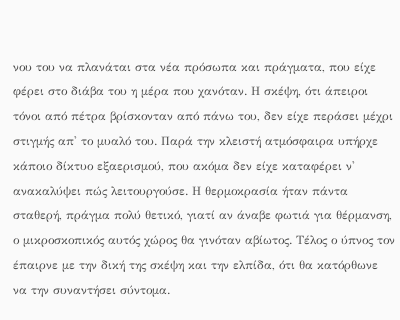νου του να πλανάται στα νέα πρόσωπα και πράγματα, που είχε φέρει στο διάβα του η μέρα που χανόταν. Η σκέψη, ότι άπειροι τόνοι από πέτρα βρίσκονταν από πάνω του, δεν είχε περάσει μέχρι στιγμής απ' το μυαλό του. Παρά την κλειστή ατμόσφαιρα υπήρχε κάποιο δίκτυο εξαερισμού, που ακόμα δεν είχε καταφέρει ν' ανακαλύψει πώς λειτουργούσε. Η θερμοκρασία ήταν πάντα σταθερή, πράγμα πολύ θετικό, γιατί αν άναβε φωτιά για θέρμανση, ο μικροσκοπικός αυτός χώρος θα γινόταν αβίωτος. Τέλος ο ύπνος τον έπαιρνε με την δική της σκέψη και την ελπίδα, ότι θα κατόρθωνε να την συναντήσει σύντομα.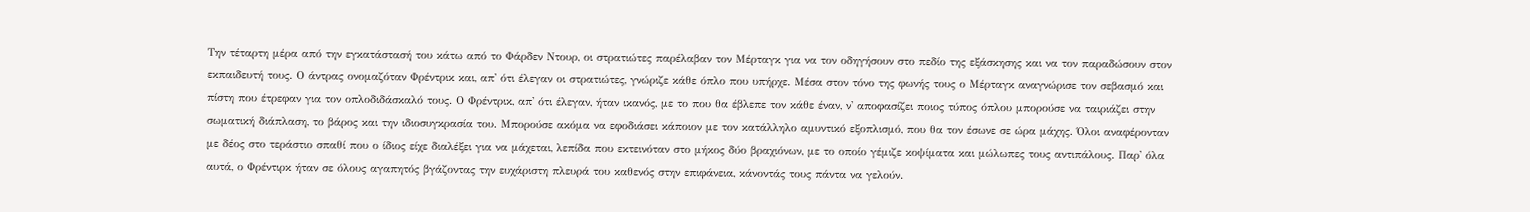Την τέταρτη μέρα από την εγκατάστασή του κάτω από το Φάρδεν Ντουρ, οι στρατιώτες παρέλαβαν τον Μέρταγκ για να τον οδηγήσουν στο πεδίο της εξάσκησης και να τον παραδώσουν στον εκπαιδευτή τους. Ο άντρας ονομαζόταν Φρέντρικ και, απ' ότι έλεγαν οι στρατιώτες, γνώριζε κάθε όπλο που υπήρχε. Μέσα στον τόνο της φωνής τους ο Μέρταγκ αναγνώρισε τον σεβασμό και πίστη που έτρεφαν για τον οπλοδιδάσκαλό τους. Ο Φρέντρικ, απ' ότι έλεγαν, ήταν ικανός, με το που θα έβλεπε τον κάθε έναν, ν' αποφασίζει ποιος τύπος όπλου μπορούσε να ταιριάζει στην σωματική διάπλαση, το βάρος και την ιδιοσυγκρασία του. Μπορούσε ακόμα να εφοδιάσει κάποιον με τον κατάλληλο αμυντικό εξοπλισμό, που θα τον έσωνε σε ώρα μάχης. Όλοι αναφέρονταν με δέος στο τεράστιο σπαθί που ο ίδιος είχε διαλέξει για να μάχεται, λεπίδα που εκτεινόταν στο μήκος δύο βραχιόνων, με το οποίο γέμιζε κοψίματα και μώλωπες τους αντιπάλους. Παρ' όλα αυτά, ο Φρέντιρκ ήταν σε όλους αγαπητός βγάζοντας την ευχάριστη πλευρά του καθενός στην επιφάνεια, κάνοντάς τους πάντα να γελούν.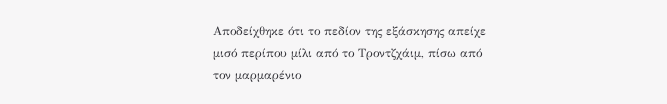Αποδείχθηκε ότι το πεδίον της εξάσκησης απείχε μισό περίπου μίλι από το Τροντζχάιμ, πίσω από τον μαρμαρένιο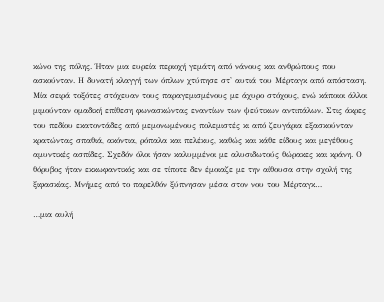κώνο της πόλης. Ήταν μια ευρεία περιοχή γεμάτη από νάνους και ανθρώπους που ασκούνταν. Η δυνατή κλαγγή των όπλων χτύπησε στ' αυτιά του Μέρταγκ από απόσταση. Μία σειρά τοξότες στόχευαν τους παραγεμισμένους με άχυρο στόχους, ενώ κάποιοι άλλοι μιμούνταν ομαδική επίθεση φωνασκώντας εναντίων των ψεύτικων αντιπάλων. Στις άκρες του πεδίου εκατοντάδες από μεμονωμένους πολεμιστές κι από ζευγάρια εξασκούνταν κρατώντας σπαθιά, ακόντια, ρόπαλα και πελέκυς, καθώς και κάθε είδους και μεγέθους αμυντικές ασπίδες. Σχεδόν όλοι ήσαν καλυμμένοι με αλυσιδωτούς θώρακες και κράνη. Ο θόρυβος ήταν εκκωφαντικός και σε τίποτε δεν έμοιαζε με την αίθουσα στην σχολή της ξιφασκίας. Μνήμες από το παρελθόν ξύπνησαν μέσα στον νου του Μέρταγκ…

…μια αυλή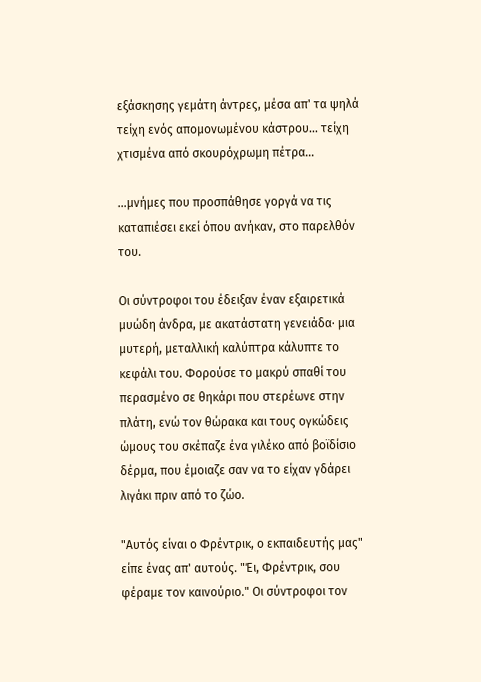εξάσκησης γεμάτη άντρες, μέσα απ' τα ψηλά τείχη ενός απομονωμένου κάστρου… τείχη χτισμένα από σκουρόχρωμη πέτρα…

…μνήμες που προσπάθησε γοργά να τις καταπιέσει εκεί όπου ανήκαν, στο παρελθόν του.

Οι σύντροφοι του έδειξαν έναν εξαιρετικά μυώδη άνδρα, με ακατάστατη γενειάδα· μια μυτερή, μεταλλική καλύπτρα κάλυπτε το κεφάλι του. Φορούσε το μακρύ σπαθί του περασμένο σε θηκάρι που στερέωνε στην πλάτη, ενώ τον θώρακα και τους ογκώδεις ώμους του σκέπαζε ένα γιλέκο από βοϊδίσιο δέρμα, που έμοιαζε σαν να το είχαν γδάρει λιγάκι πριν από το ζώο.

"Αυτός είναι ο Φρέντρικ, ο εκπαιδευτής μας" είπε ένας απ' αυτούς. "Έι, Φρέντρικ, σου φέραμε τον καινούριο." Οι σύντροφοι τον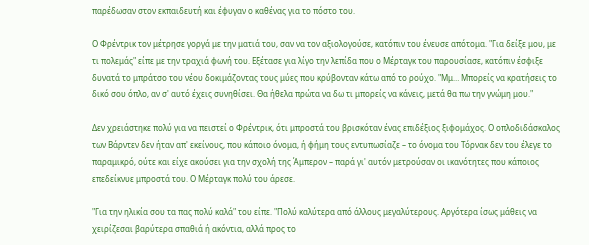παρέδωσαν στον εκπαιδευτή και έφυγαν ο καθένας για το πόστο του.

Ο Φρέντρικ τον μέτρησε γοργά με την ματιά του, σαν να τον αξιολογούσε, κατόπιν του ένευσε απότομα. "Για δείξε μου, με τι πολεμάς" είπε με την τραχιά φωνή του. Εξέτασε για λίγο την λεπίδα που ο Μέρταγκ του παρουσίασε, κατόπιν έσφιξε δυνατά το μπράτσο του νέου δοκιμάζοντας τους μύες που κρύβονταν κάτω από το ρούχο. "Μμ… Μπορείς να κρατήσεις το δικό σου όπλο, αν σ' αυτό έχεις συνηθίσει. Θα ήθελα πρώτα να δω τι μπορείς να κάνεις, μετά θα πω την γνώμη μου."

Δεν χρειάστηκε πολύ για να πειστεί ο Φρέντρικ, ότι μπροστά του βρισκόταν ένας επιδέξιος ξιφομάχος. Ο οπλοδιδάσκαλος των Βάρντεν δεν ήταν απ' εκείνους, που κάποιο όνομα, ή φήμη τους εντυπωσίαζε – το όνομα του Τόρνακ δεν του έλεγε το παραμικρό, ούτε και είχε ακούσει για την σχολή της Άμπερον – παρά γι' αυτόν μετρούσαν οι ικανότητες που κάποιος επεδείκνυε μπροστά του. Ο Μέρταγκ πολύ του άρεσε.

"Για την ηλικία σου τα πας πολύ καλά" του είπε. "Πολύ καλύτερα από άλλους μεγαλύτερους. Αργότερα ίσως μάθεις να χειρίζεσαι βαρύτερα σπαθιά ή ακόντια, αλλά προς το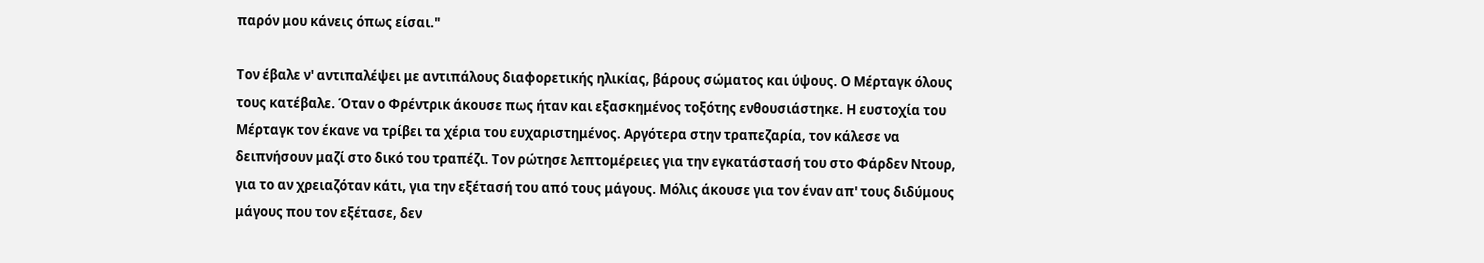παρόν μου κάνεις όπως είσαι."

Τον έβαλε ν' αντιπαλέψει με αντιπάλους διαφορετικής ηλικίας, βάρους σώματος και ύψους. Ο Μέρταγκ όλους τους κατέβαλε. Όταν ο Φρέντρικ άκουσε πως ήταν και εξασκημένος τοξότης ενθουσιάστηκε. Η ευστοχία του Μέρταγκ τον έκανε να τρίβει τα χέρια του ευχαριστημένος. Αργότερα στην τραπεζαρία, τον κάλεσε να δειπνήσουν μαζί στο δικό του τραπέζι. Τον ρώτησε λεπτομέρειες για την εγκατάστασή του στο Φάρδεν Ντουρ, για το αν χρειαζόταν κάτι, για την εξέτασή του από τους μάγους. Μόλις άκουσε για τον έναν απ' τους διδύμους μάγους που τον εξέτασε, δεν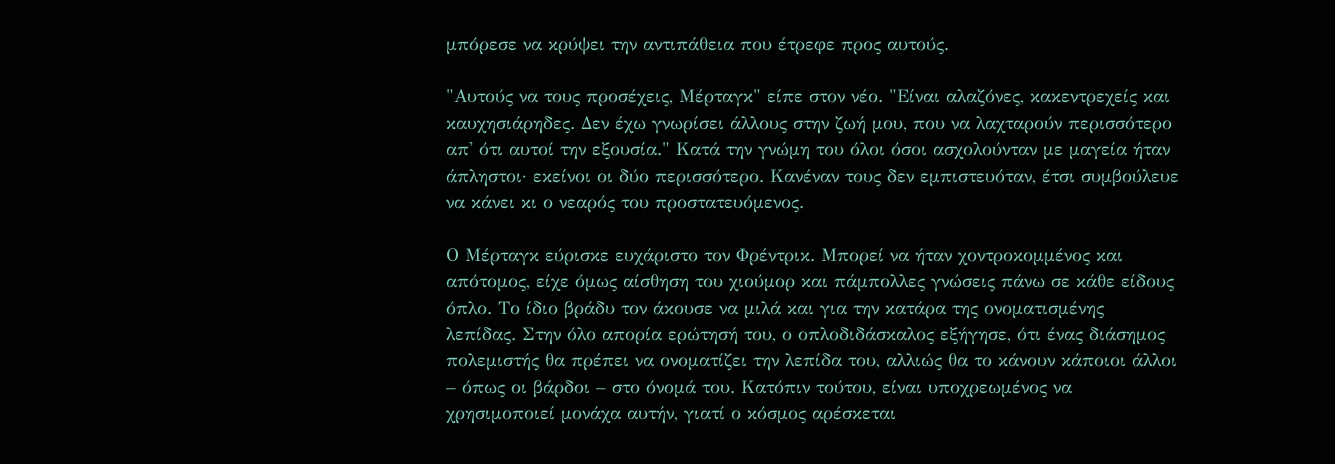μπόρεσε να κρύψει την αντιπάθεια που έτρεφε προς αυτούς.

"Αυτούς να τους προσέχεις, Μέρταγκ" είπε στον νέο. "Είναι αλαζόνες, κακεντρεχείς και καυχησιάρηδες. Δεν έχω γνωρίσει άλλους στην ζωή μου, που να λαχταρούν περισσότερο απ' ότι αυτοί την εξουσία." Κατά την γνώμη του όλοι όσοι ασχολούνταν με μαγεία ήταν άπληστοι· εκείνοι οι δύο περισσότερο. Κανέναν τους δεν εμπιστευόταν, έτσι συμβούλευε να κάνει κι ο νεαρός του προστατευόμενος.

Ο Μέρταγκ εύρισκε ευχάριστο τον Φρέντρικ. Μπορεί να ήταν χοντροκομμένος και απότομος, είχε όμως αίσθηση του χιούμορ και πάμπολλες γνώσεις πάνω σε κάθε είδους όπλο. Το ίδιο βράδυ τον άκουσε να μιλά και για την κατάρα της ονοματισμένης λεπίδας. Στην όλο απορία ερώτησή του, ο οπλοδιδάσκαλος εξήγησε, ότι ένας διάσημος πολεμιστής θα πρέπει να ονοματίζει την λεπίδα του, αλλιώς θα το κάνουν κάποιοι άλλοι – όπως οι βάρδοι – στο όνομά του. Κατόπιν τούτου, είναι υποχρεωμένος να χρησιμοποιεί μονάχα αυτήν, γιατί ο κόσμος αρέσκεται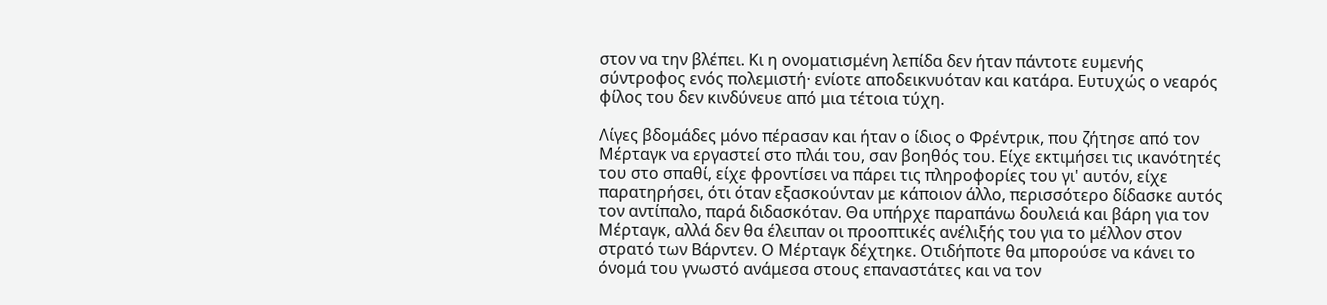στον να την βλέπει. Κι η ονοματισμένη λεπίδα δεν ήταν πάντοτε ευμενής σύντροφος ενός πολεμιστή· ενίοτε αποδεικνυόταν και κατάρα. Ευτυχώς ο νεαρός φίλος του δεν κινδύνευε από μια τέτοια τύχη.

Λίγες βδομάδες μόνο πέρασαν και ήταν ο ίδιος ο Φρέντρικ, που ζήτησε από τον Μέρταγκ να εργαστεί στο πλάι του, σαν βοηθός του. Είχε εκτιμήσει τις ικανότητές του στο σπαθί, είχε φροντίσει να πάρει τις πληροφορίες του γι' αυτόν, είχε παρατηρήσει, ότι όταν εξασκούνταν με κάποιον άλλο, περισσότερο δίδασκε αυτός τον αντίπαλο, παρά διδασκόταν. Θα υπήρχε παραπάνω δουλειά και βάρη για τον Μέρταγκ, αλλά δεν θα έλειπαν οι προοπτικές ανέλιξής του για το μέλλον στον στρατό των Βάρντεν. Ο Μέρταγκ δέχτηκε. Οτιδήποτε θα μπορούσε να κάνει το όνομά του γνωστό ανάμεσα στους επαναστάτες και να τον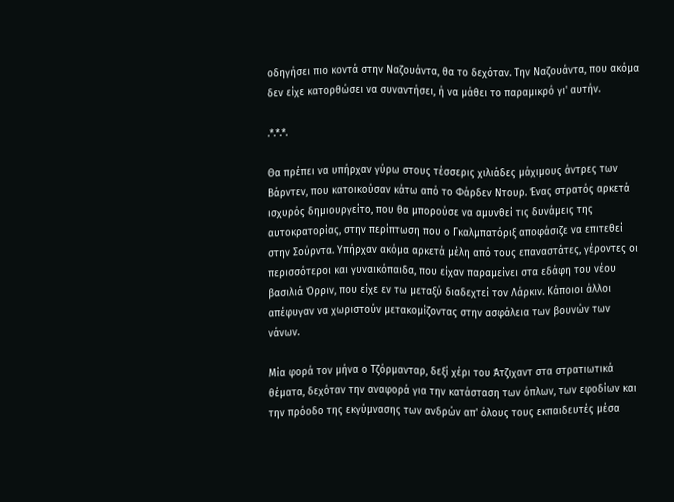οδηγήσει πιο κοντά στην Ναζουάντα, θα το δεχόταν. Την Ναζουάντα, που ακόμα δεν είχε κατορθώσει να συναντήσει, ή να μάθει το παραμικρό γι' αυτήν.

.*.*.*.

Θα πρέπει να υπήρχαν γύρω στους τέσσερις χιλιάδες μάχιμους άντρες των Βάρντεν, που κατοικούσαν κάτω από το Φάρδεν Ντουρ. Ένας στρατός αρκετά ισχυρός δημιουργείτο, που θα μπορούσε να αμυνθεί τις δυνάμεις της αυτοκρατορίας, στην περίπτωση που ο Γκαλμπατόριξ αποφάσιζε να επιτεθεί στην Σούρντα. Υπήρχαν ακόμα αρκετά μέλη από τους επαναστάτες, γέροντες οι περισσότεροι και γυναικόπαιδα, που είχαν παραμείνει στα εδάφη του νέου βασιλιά Όρριν, που είχε εν τω μεταξύ διαδεχτεί τον Λάρκιν. Κάποιοι άλλοι απέφυγαν να χωριστούν μετακομίζοντας στην ασφάλεια των βουνών των νάνων.

Μία φορά τον μήνα ο Τζόρμανταρ, δεξί χέρι του Άτζιχαντ στα στρατιωτικά θέματα, δεχόταν την αναφορά για την κατάσταση των όπλων, των εφοδίων και την πρόοδο της εκγύμνασης των ανδρών απ' όλους τους εκπαιδευτές μέσα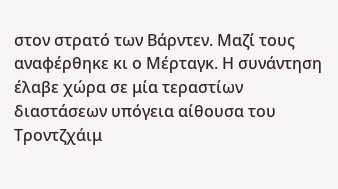στον στρατό των Βάρντεν. Μαζί τους αναφέρθηκε κι ο Μέρταγκ. Η συνάντηση έλαβε χώρα σε μία τεραστίων διαστάσεων υπόγεια αίθουσα του Τροντζχάιμ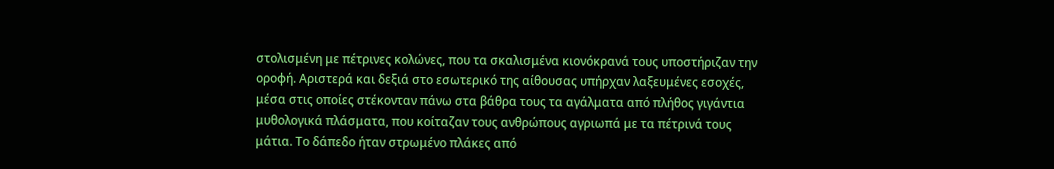στολισμένη με πέτρινες κολώνες, που τα σκαλισμένα κιονόκρανά τους υποστήριζαν την οροφή. Αριστερά και δεξιά στο εσωτερικό της αίθουσας υπήρχαν λαξευμένες εσοχές, μέσα στις οποίες στέκονταν πάνω στα βάθρα τους τα αγάλματα από πλήθος γιγάντια μυθολογικά πλάσματα, που κοίταζαν τους ανθρώπους αγριωπά με τα πέτρινά τους μάτια. Το δάπεδο ήταν στρωμένο πλάκες από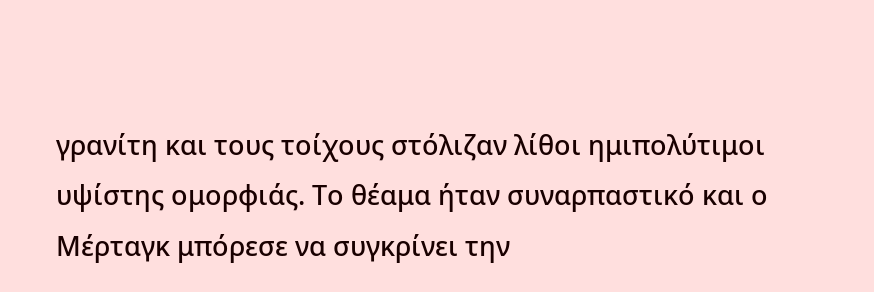γρανίτη και τους τοίχους στόλιζαν λίθοι ημιπολύτιμοι υψίστης ομορφιάς. Το θέαμα ήταν συναρπαστικό και ο Μέρταγκ μπόρεσε να συγκρίνει την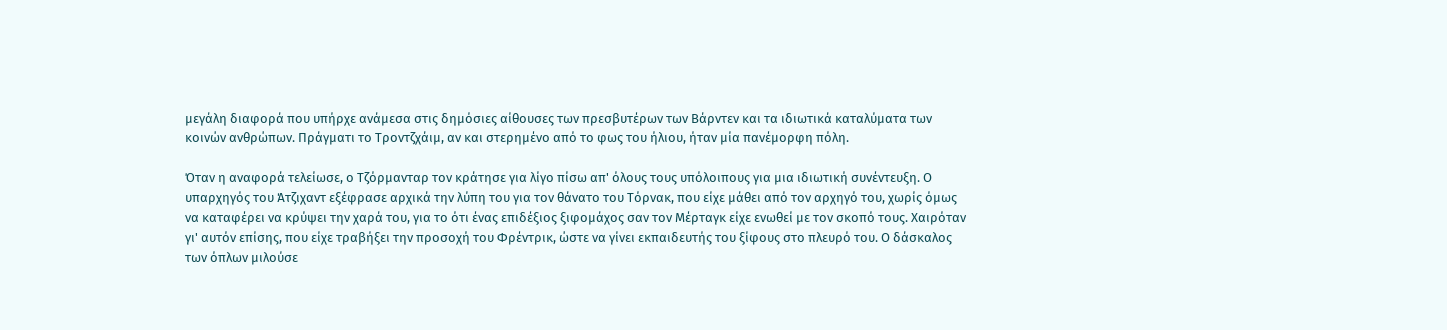μεγάλη διαφορά που υπήρχε ανάμεσα στις δημόσιες αίθουσες των πρεσβυτέρων των Βάρντεν και τα ιδιωτικά καταλύματα των κοινών ανθρώπων. Πράγματι το Τροντζχάιμ, αν και στερημένο από το φως του ήλιου, ήταν μία πανέμορφη πόλη.

Όταν η αναφορά τελείωσε, ο Τζόρμανταρ τον κράτησε για λίγο πίσω απ' όλους τους υπόλοιπους για μια ιδιωτική συνέντευξη. Ο υπαρχηγός του Άτζιχαντ εξέφρασε αρχικά την λύπη του για τον θάνατο του Τόρνακ, που είχε μάθει από τον αρχηγό του, χωρίς όμως να καταφέρει να κρύψει την χαρά του, για το ότι ένας επιδέξιος ξιφομάχος σαν τον Μέρταγκ είχε ενωθεί με τον σκοπό τους. Χαιρόταν γι' αυτόν επίσης, που είχε τραβήξει την προσοχή του Φρέντρικ, ώστε να γίνει εκπαιδευτής του ξίφους στο πλευρό του. Ο δάσκαλος των όπλων μιλούσε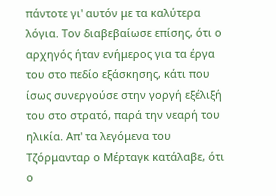πάντοτε γι' αυτόν με τα καλύτερα λόγια. Τον διαβεβαίωσε επίσης, ότι ο αρχηγός ήταν ενήμερος για τα έργα του στο πεδίο εξάσκησης, κάτι που ίσως συνεργούσε στην γοργή εξέλιξή του στο στρατό, παρά την νεαρή του ηλικία. Απ' τα λεγόμενα του Τζόρμανταρ ο Μέρταγκ κατάλαβε, ότι ο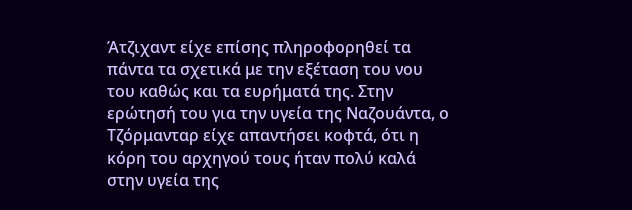Άτζιχαντ είχε επίσης πληροφορηθεί τα πάντα τα σχετικά με την εξέταση του νου του καθώς και τα ευρήματά της. Στην ερώτησή του για την υγεία της Ναζουάντα, ο Τζόρμανταρ είχε απαντήσει κοφτά, ότι η κόρη του αρχηγού τους ήταν πολύ καλά στην υγεία της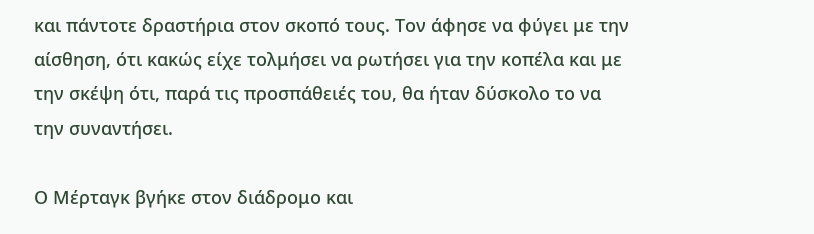και πάντοτε δραστήρια στον σκοπό τους. Τον άφησε να φύγει με την αίσθηση, ότι κακώς είχε τολμήσει να ρωτήσει για την κοπέλα και με την σκέψη ότι, παρά τις προσπάθειές του, θα ήταν δύσκολο το να την συναντήσει.

Ο Μέρταγκ βγήκε στον διάδρομο και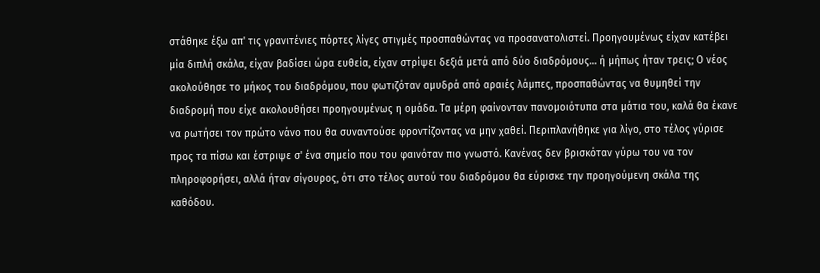στάθηκε έξω απ' τις γρανιτένιες πόρτες λίγες στιγμές προσπαθώντας να προσανατολιστεί. Προηγουμένως είχαν κατέβει μία διπλή σκάλα, είχαν βαδίσει ώρα ευθεία, είχαν στρίψει δεξιά μετά από δύο διαδρόμους… ή μήπως ήταν τρεις; Ο νέος ακολούθησε το μήκος του διαδρόμου, που φωτιζόταν αμυδρά από αραιές λάμπες, προσπαθώντας να θυμηθεί την διαδρομή που είχε ακολουθήσει προηγουμένως η ομάδα. Τα μέρη φαίνονταν πανομοιότυπα στα μάτια του, καλά θα έκανε να ρωτήσει τον πρώτο νάνο που θα συναντούσε φροντίζοντας να μην χαθεί. Περιπλανήθηκε για λίγο, στο τέλος γύρισε προς τα πίσω και έστριψε σ' ένα σημείο που του φαινόταν πιο γνωστό. Κανένας δεν βρισκόταν γύρω του να τον πληροφορήσει, αλλά ήταν σίγουρος, ότι στο τέλος αυτού του διαδρόμου θα εύρισκε την προηγούμενη σκάλα της καθόδου.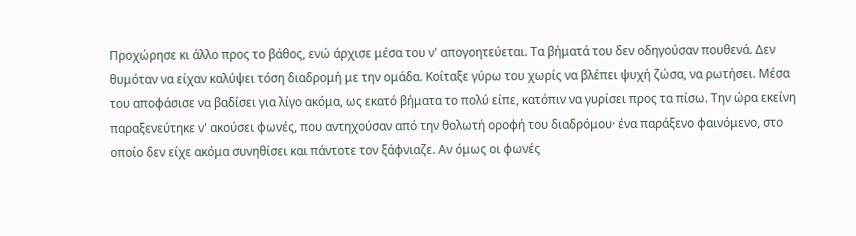Προχώρησε κι άλλο προς το βάθος, ενώ άρχισε μέσα του ν' απογοητεύεται. Τα βήματά του δεν οδηγούσαν πουθενά. Δεν θυμόταν να είχαν καλύψει τόση διαδρομή με την ομάδα. Κοίταξε γύρω του χωρίς να βλέπει ψυχή ζώσα, να ρωτήσει. Μέσα του αποφάσισε να βαδίσει για λίγο ακόμα, ως εκατό βήματα το πολύ είπε, κατόπιν να γυρίσει προς τα πίσω. Την ώρα εκείνη παραξενεύτηκε ν' ακούσει φωνές, που αντηχούσαν από την θολωτή οροφή του διαδρόμου· ένα παράξενο φαινόμενο, στο οποίο δεν είχε ακόμα συνηθίσει και πάντοτε τον ξάφνιαζε. Αν όμως οι φωνές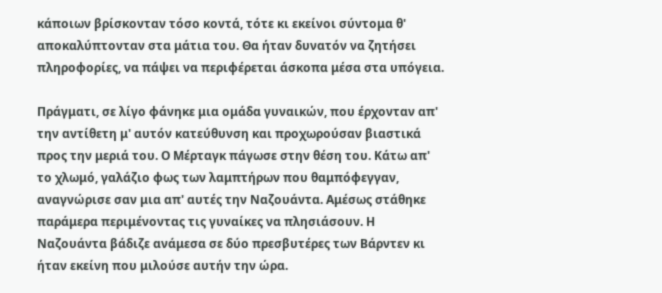κάποιων βρίσκονταν τόσο κοντά, τότε κι εκείνοι σύντομα θ' αποκαλύπτονταν στα μάτια του. Θα ήταν δυνατόν να ζητήσει πληροφορίες, να πάψει να περιφέρεται άσκοπα μέσα στα υπόγεια.

Πράγματι, σε λίγο φάνηκε μια ομάδα γυναικών, που έρχονταν απ' την αντίθετη μ' αυτόν κατεύθυνση και προχωρούσαν βιαστικά προς την μεριά του. Ο Μέρταγκ πάγωσε στην θέση του. Κάτω απ' το χλωμό, γαλάζιο φως των λαμπτήρων που θαμπόφεγγαν, αναγνώρισε σαν μια απ' αυτές την Ναζουάντα. Αμέσως στάθηκε παράμερα περιμένοντας τις γυναίκες να πλησιάσουν. Η Ναζουάντα βάδιζε ανάμεσα σε δύο πρεσβυτέρες των Βάρντεν κι ήταν εκείνη που μιλούσε αυτήν την ώρα.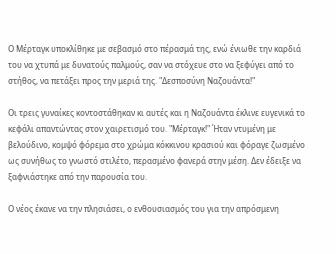Ο Μέρταγκ υποκλίθηκε με σεβασμό στο πέρασμά της, ενώ ένιωθε την καρδιά του να χτυπά με δυνατούς παλμούς, σαν να στόχευε στο να ξεφύγει από το στήθος, να πετάξει προς την μεριά της. "Δεσποσύνη Ναζουάντα!"

Οι τρεις γυναίκες κοντοστάθηκαν κι αυτές και η Ναζουάντα έκλινε ευγενικά το κεφάλι απαντώντας στον χαιρετισμό του. "Μέρταγκ!" Ήταν ντυμένη με βελούδινο, κομψό φόρεμα στο χρώμα κόκκινου κρασιού και φόραγε ζωσμένο ως συνήθως το γνωστό στιλέτο, περασμένο φανερά στην μέση. Δεν έδειξε να ξαφνιάστηκε από την παρουσία του.

Ο νέος έκανε να την πλησιάσει, ο ενθουσιασμός του για την απρόσμενη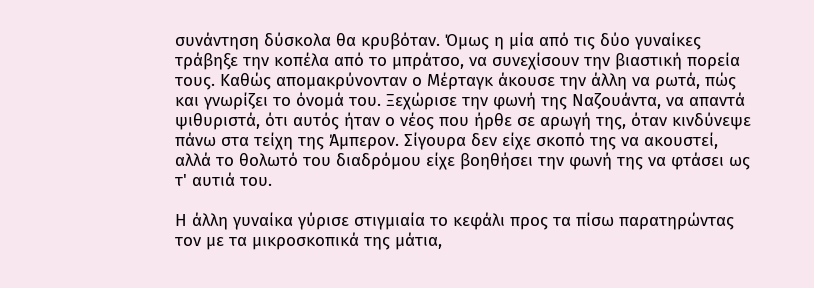συνάντηση δύσκολα θα κρυβόταν. Όμως η μία από τις δύο γυναίκες τράβηξε την κοπέλα από το μπράτσο, να συνεχίσουν την βιαστική πορεία τους. Καθώς απομακρύνονταν ο Μέρταγκ άκουσε την άλλη να ρωτά, πώς και γνωρίζει το όνομά του. Ξεχώρισε την φωνή της Ναζουάντα, να απαντά ψιθυριστά, ότι αυτός ήταν ο νέος που ήρθε σε αρωγή της, όταν κινδύνεψε πάνω στα τείχη της Άμπερον. Σίγουρα δεν είχε σκοπό της να ακουστεί, αλλά το θολωτό του διαδρόμου είχε βοηθήσει την φωνή της να φτάσει ως τ' αυτιά του.

Η άλλη γυναίκα γύρισε στιγμιαία το κεφάλι προς τα πίσω παρατηρώντας τον με τα μικροσκοπικά της μάτια,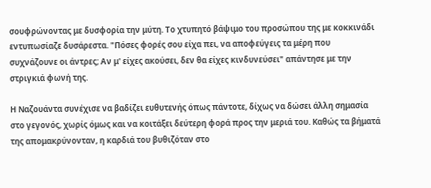σουφρώνοντας με δυσφορία την μύτη. Το χτυπητό βάψιμο του προσώπου της με κοκκινάδι εντυπωσίαζε δυσάρεστα. "Πόσες φορές σου είχα πει, να αποφεύγεις τα μέρη που συχνάζουνε οι άντρες; Αν μ' είχες ακούσει, δεν θα είχες κινδυνεύσει" απάντησε με την στριγκιά φωνή της.

Η Ναζουάντα συνέχισε να βαδίζει ευθυτενής όπως πάντοτε, δίχως να δώσει άλλη σημασία στο γεγονός, χωρίς όμως και να κοιτάξει δεύτερη φορά προς την μεριά του. Καθώς τα βήματά της απομακρύνονταν, η καρδιά του βυθιζόταν στο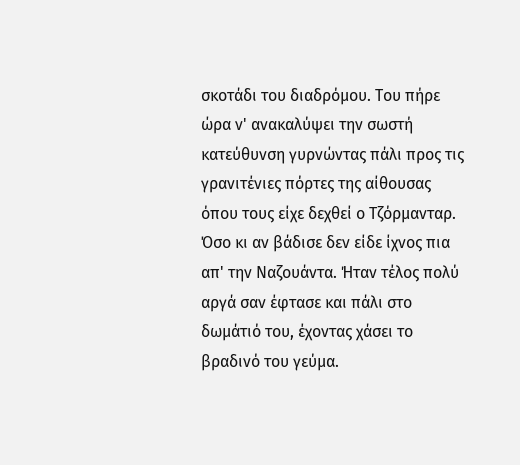σκοτάδι του διαδρόμου. Του πήρε ώρα ν' ανακαλύψει την σωστή κατεύθυνση γυρνώντας πάλι προς τις γρανιτένιες πόρτες της αίθουσας όπου τους είχε δεχθεί ο Τζόρμανταρ. Όσο κι αν βάδισε δεν είδε ίχνος πια απ' την Ναζουάντα. Ήταν τέλος πολύ αργά σαν έφτασε και πάλι στο δωμάτιό του, έχοντας χάσει το βραδινό του γεύμα.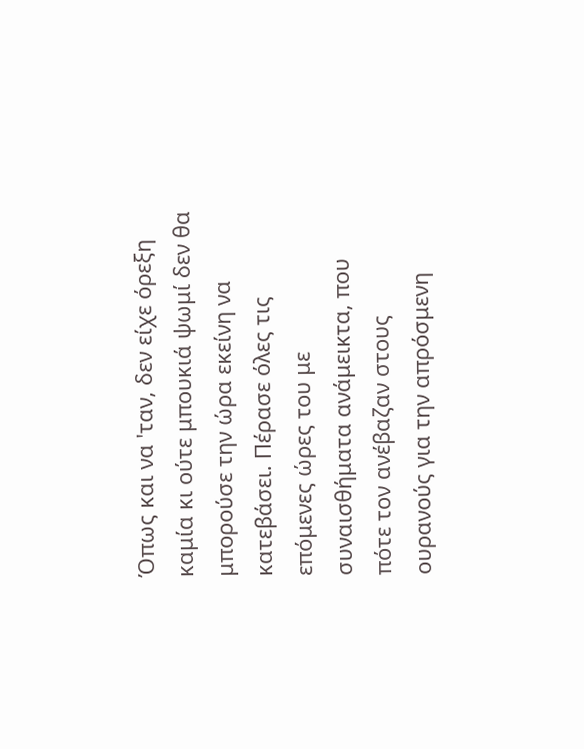Όπως και να 'ταν, δεν είχε όρεξη καμία κι ούτε μπουκιά ψωμί δεν θα μπορούσε την ώρα εκείνη να κατεβάσει. Πέρασε όλες τις επόμενες ώρες του με συναισθήματα ανάμεικτα, που πότε τον ανέβαζαν στους ουρανούς για την απρόσμενη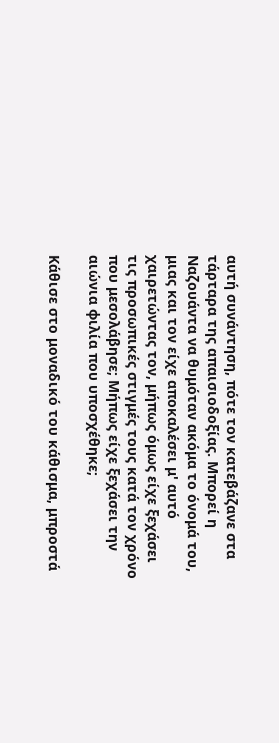αυτή συνάντηση, πότε τον κατεβάζανε στα τάρταρα της απαισιοδοξίας. Μπορεί η Ναζουάντα να θυμόταν ακόμα το όνομά του, μιας και τον είχε αποκαλέσει μ' αυτό χαιρετώντας τον, μήπως όμως είχε ξεχάσει τις προσωπικές στιγμές τους κατά τον χρόνο που μεσολάβησε; Μήπως είχε ξεχάσει την αιώνια φιλία που υποσχέθηκε;

Κάθισε στο μοναδικό του κάθισμα, μπροστά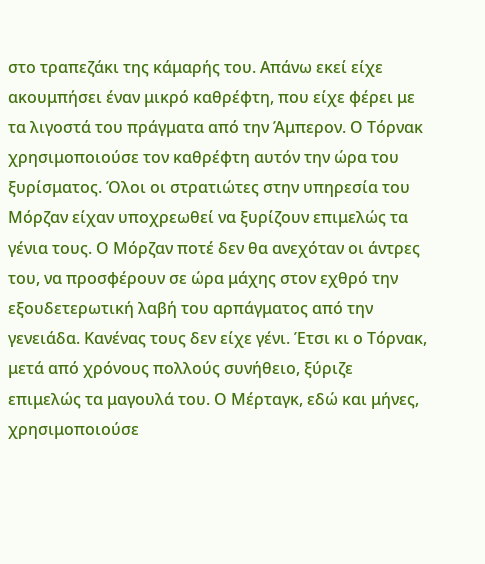στο τραπεζάκι της κάμαρής του. Απάνω εκεί είχε ακουμπήσει έναν μικρό καθρέφτη, που είχε φέρει με τα λιγοστά του πράγματα από την Άμπερον. Ο Τόρνακ χρησιμοποιούσε τον καθρέφτη αυτόν την ώρα του ξυρίσματος. Όλοι οι στρατιώτες στην υπηρεσία του Μόρζαν είχαν υποχρεωθεί να ξυρίζουν επιμελώς τα γένια τους. Ο Μόρζαν ποτέ δεν θα ανεχόταν οι άντρες του, να προσφέρουν σε ώρα μάχης στον εχθρό την εξουδετερωτική λαβή του αρπάγματος από την γενειάδα. Κανένας τους δεν είχε γένι. Έτσι κι ο Τόρνακ, μετά από χρόνους πολλούς συνήθειο, ξύριζε επιμελώς τα μαγουλά του. Ο Μέρταγκ, εδώ και μήνες, χρησιμοποιούσε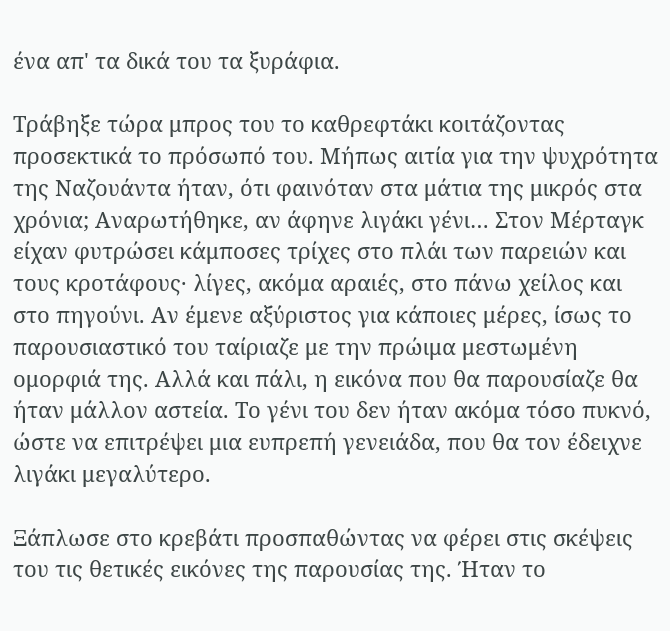ένα απ' τα δικά του τα ξυράφια.

Τράβηξε τώρα μπρος του το καθρεφτάκι κοιτάζοντας προσεκτικά το πρόσωπό του. Μήπως αιτία για την ψυχρότητα της Ναζουάντα ήταν, ότι φαινόταν στα μάτια της μικρός στα χρόνια; Αναρωτήθηκε, αν άφηνε λιγάκι γένι… Στον Μέρταγκ είχαν φυτρώσει κάμποσες τρίχες στο πλάι των παρειών και τους κροτάφους· λίγες, ακόμα αραιές, στο πάνω χείλος και στο πηγούνι. Αν έμενε αξύριστος για κάποιες μέρες, ίσως το παρουσιαστικό του ταίριαζε με την πρώιμα μεστωμένη ομορφιά της. Αλλά και πάλι, η εικόνα που θα παρουσίαζε θα ήταν μάλλον αστεία. Το γένι του δεν ήταν ακόμα τόσο πυκνό, ώστε να επιτρέψει μια ευπρεπή γενειάδα, που θα τον έδειχνε λιγάκι μεγαλύτερο.

Ξάπλωσε στο κρεβάτι προσπαθώντας να φέρει στις σκέψεις του τις θετικές εικόνες της παρουσίας της. Ήταν το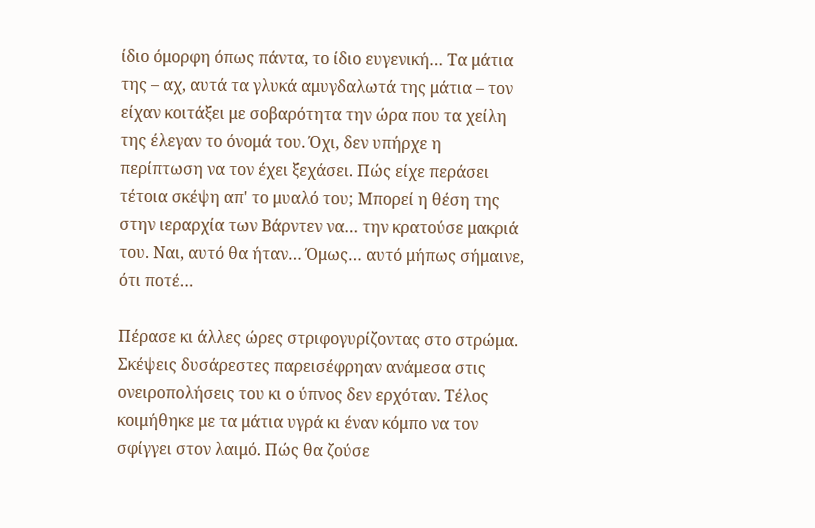ίδιο όμορφη όπως πάντα, το ίδιο ευγενική… Τα μάτια της – αχ, αυτά τα γλυκά αμυγδαλωτά της μάτια – τον είχαν κοιτάξει με σοβαρότητα την ώρα που τα χείλη της έλεγαν το όνομά του. Όχι, δεν υπήρχε η περίπτωση να τον έχει ξεχάσει. Πώς είχε περάσει τέτοια σκέψη απ' το μυαλό του; Μπορεί η θέση της στην ιεραρχία των Βάρντεν να… την κρατούσε μακριά του. Ναι, αυτό θα ήταν… Όμως… αυτό μήπως σήμαινε, ότι ποτέ…

Πέρασε κι άλλες ώρες στριφογυρίζοντας στο στρώμα. Σκέψεις δυσάρεστες παρεισέφρηαν ανάμεσα στις ονειροπολήσεις του κι ο ύπνος δεν ερχόταν. Τέλος κοιμήθηκε με τα μάτια υγρά κι έναν κόμπο να τον σφίγγει στον λαιμό. Πώς θα ζούσε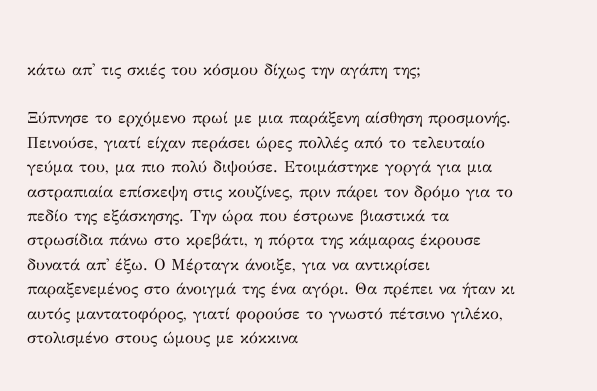κάτω απ' τις σκιές του κόσμου δίχως την αγάπη της;

Ξύπνησε το ερχόμενο πρωί με μια παράξενη αίσθηση προσμονής. Πεινούσε, γιατί είχαν περάσει ώρες πολλές από το τελευταίο γεύμα του, μα πιο πολύ διψούσε. Ετοιμάστηκε γοργά για μια αστραπιαία επίσκεψη στις κουζίνες, πριν πάρει τον δρόμο για το πεδίο της εξάσκησης. Την ώρα που έστρωνε βιαστικά τα στρωσίδια πάνω στο κρεβάτι, η πόρτα της κάμαρας έκρουσε δυνατά απ' έξω. Ο Μέρταγκ άνοιξε, για να αντικρίσει παραξενεμένος στο άνοιγμά της ένα αγόρι. Θα πρέπει να ήταν κι αυτός μαντατοφόρος, γιατί φορούσε το γνωστό πέτσινο γιλέκο, στολισμένο στους ώμους με κόκκινα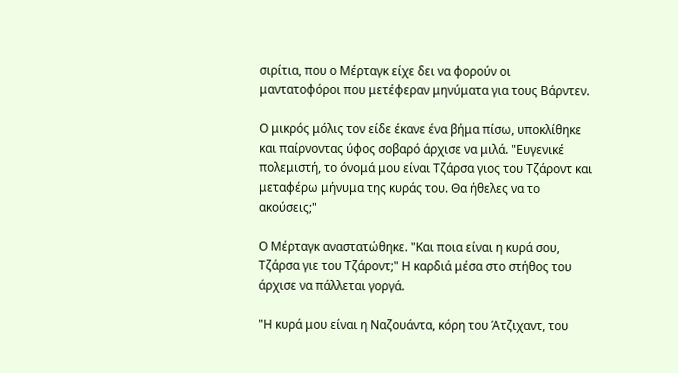σιρίτια, που ο Μέρταγκ είχε δει να φορούν οι μαντατοφόροι που μετέφεραν μηνύματα για τους Βάρντεν.

Ο μικρός μόλις τον είδε έκανε ένα βήμα πίσω, υποκλίθηκε και παίρνοντας ύφος σοβαρό άρχισε να μιλά. "Ευγενικέ πολεμιστή, το όνομά μου είναι Τζάρσα γιος του Τζάροντ και μεταφέρω μήνυμα της κυράς του. Θα ήθελες να το ακούσεις;"

Ο Μέρταγκ αναστατώθηκε. "Και ποια είναι η κυρά σου, Τζάρσα γιε του Τζάροντ;" Η καρδιά μέσα στο στήθος του άρχισε να πάλλεται γοργά.

"Η κυρά μου είναι η Ναζουάντα, κόρη του Άτζιχαντ, του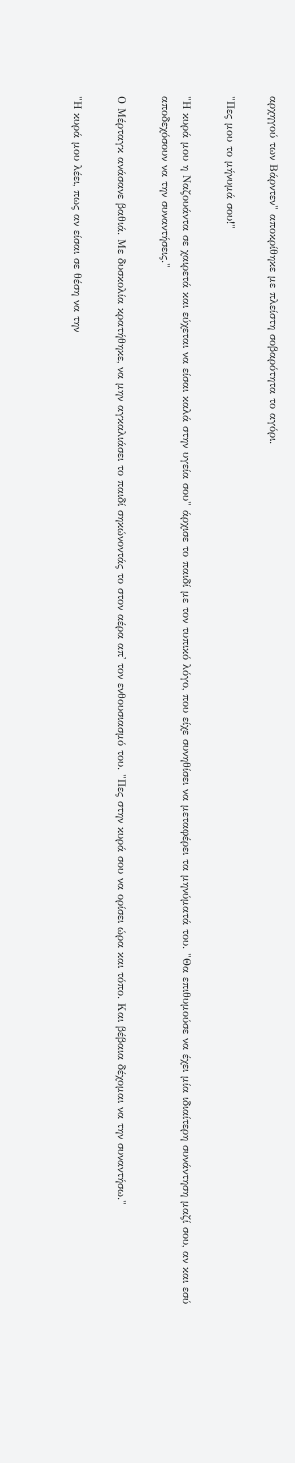αρχηγού των Βάρντεν" αποκρίθηκε με πλείστη σοβαρότητα το αγόρι.

"Πες μου το μήνυμά σου!"

"Η κυρά μου η Ναζουάντα σε χαιρετά και εύχεται να είσαι καλά στην υγεία σου" άρχισε το παιδί με τον τυπικό λόγο, που είχε συνηθίσει να μεταφέρει τα μηνύματά του. "Θα επιθυμούσε να έχει μία ιδιαίτερη συνάντηση μαζί σου, αν και εσύ αποδεχόσουν να την συναντήσεις."

Ο Μέρταγκ ανάσανε βαθιά. Με δυσκολία κρατήθηκε, να μην αγκαλιάσει το παιδί σηκώνοντάς το στον αέρα απ' τον ενθουσιασμό του. "Πες στην κυρά σου να ορίσει ώρα και τόπο. Και βέβαια δέχομαι να την συναντήσω."

"Η κυρά μου λέει, πως αν είσαι σε θέση να την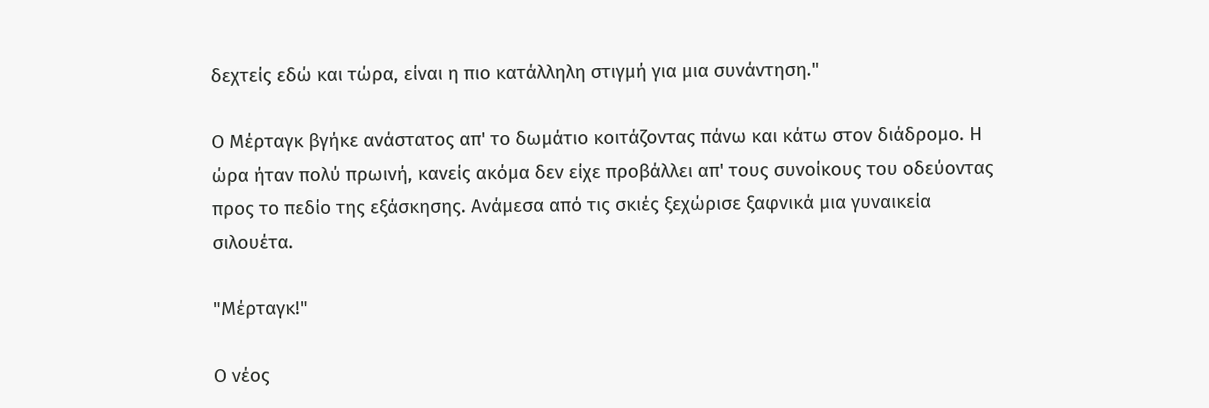δεχτείς εδώ και τώρα, είναι η πιο κατάλληλη στιγμή για μια συνάντηση."

Ο Μέρταγκ βγήκε ανάστατος απ' το δωμάτιο κοιτάζοντας πάνω και κάτω στον διάδρομο. Η ώρα ήταν πολύ πρωινή, κανείς ακόμα δεν είχε προβάλλει απ' τους συνοίκους του οδεύοντας προς το πεδίο της εξάσκησης. Ανάμεσα από τις σκιές ξεχώρισε ξαφνικά μια γυναικεία σιλουέτα.

"Μέρταγκ!"

Ο νέος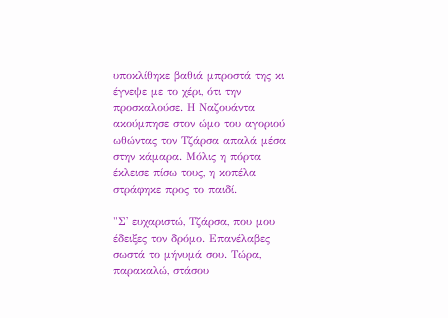υποκλίθηκε βαθιά μπροστά της κι έγνεψε με το χέρι, ότι την προσκαλούσε. Η Ναζουάντα ακούμπησε στον ώμο του αγοριού ωθώντας τον Τζάρσα απαλά μέσα στην κάμαρα. Μόλις η πόρτα έκλεισε πίσω τους, η κοπέλα στράφηκε προς το παιδί.

"Σ' ευχαριστώ, Τζάρσα, που μου έδειξες τον δρόμο. Επανέλαβες σωστά το μήνυμά σου. Τώρα, παρακαλώ, στάσου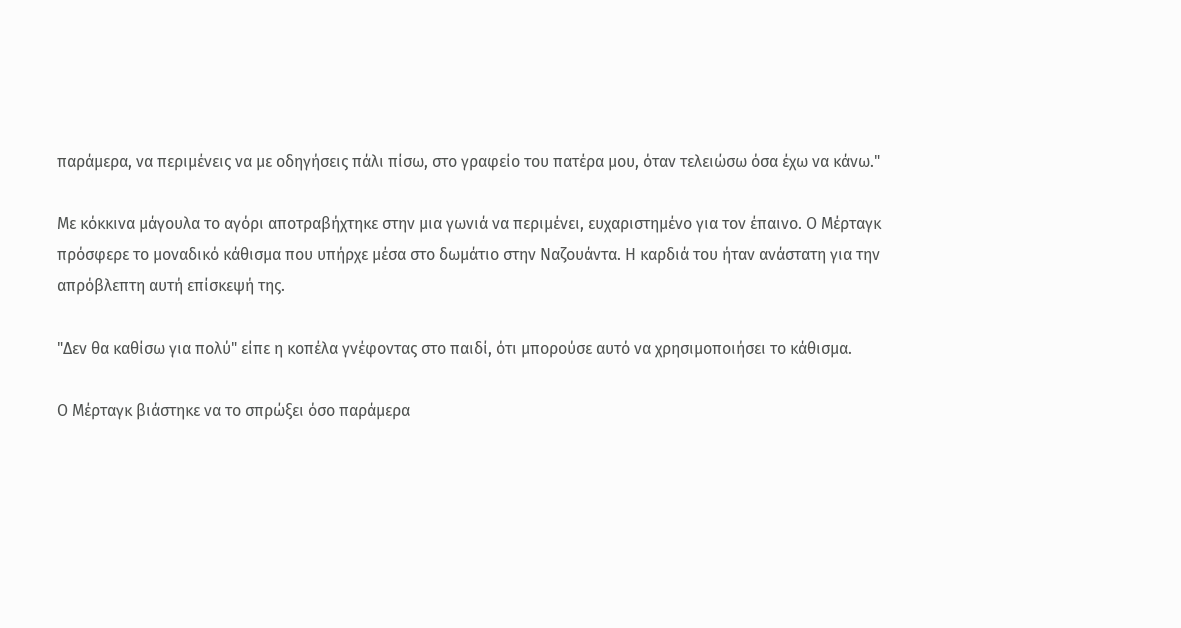παράμερα, να περιμένεις να με οδηγήσεις πάλι πίσω, στο γραφείο του πατέρα μου, όταν τελειώσω όσα έχω να κάνω."

Με κόκκινα μάγουλα το αγόρι αποτραβήχτηκε στην μια γωνιά να περιμένει, ευχαριστημένο για τον έπαινο. Ο Μέρταγκ πρόσφερε το μοναδικό κάθισμα που υπήρχε μέσα στο δωμάτιο στην Ναζουάντα. Η καρδιά του ήταν ανάστατη για την απρόβλεπτη αυτή επίσκεψή της.

"Δεν θα καθίσω για πολύ" είπε η κοπέλα γνέφοντας στο παιδί, ότι μπορούσε αυτό να χρησιμοποιήσει το κάθισμα.

Ο Μέρταγκ βιάστηκε να το σπρώξει όσο παράμερα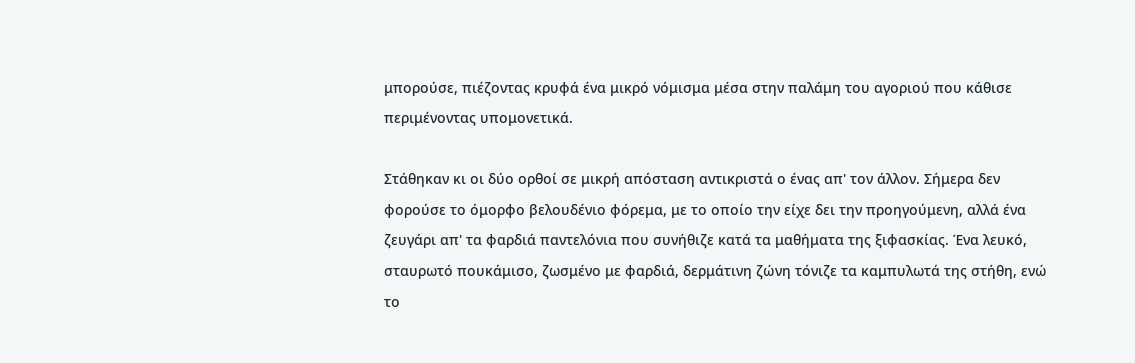μπορούσε, πιέζοντας κρυφά ένα μικρό νόμισμα μέσα στην παλάμη του αγοριού που κάθισε περιμένοντας υπομονετικά.

Στάθηκαν κι οι δύο ορθοί σε μικρή απόσταση αντικριστά ο ένας απ' τον άλλον. Σήμερα δεν φορούσε το όμορφο βελουδένιο φόρεμα, με το οποίο την είχε δει την προηγούμενη, αλλά ένα ζευγάρι απ' τα φαρδιά παντελόνια που συνήθιζε κατά τα μαθήματα της ξιφασκίας. Ένα λευκό, σταυρωτό πουκάμισο, ζωσμένο με φαρδιά, δερμάτινη ζώνη τόνιζε τα καμπυλωτά της στήθη, ενώ το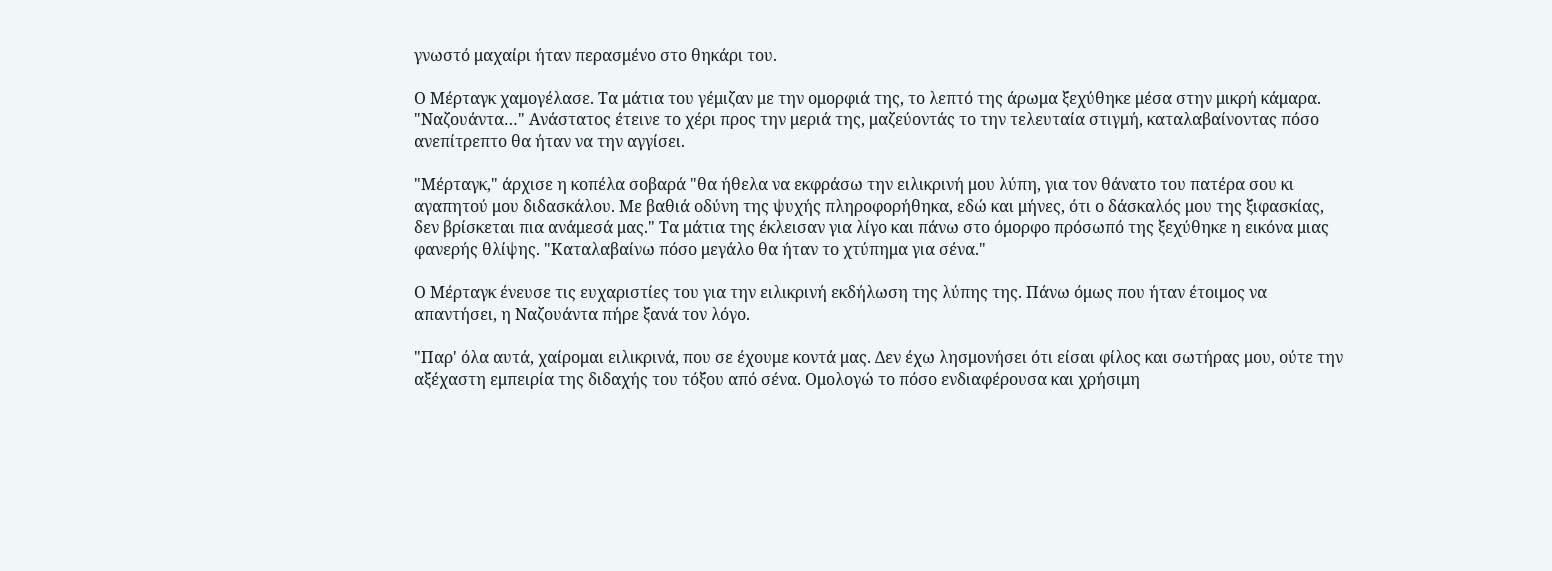γνωστό μαχαίρι ήταν περασμένο στο θηκάρι του.

Ο Μέρταγκ χαμογέλασε. Τα μάτια του γέμιζαν με την ομορφιά της, το λεπτό της άρωμα ξεχύθηκε μέσα στην μικρή κάμαρα. "Ναζουάντα…" Ανάστατος έτεινε το χέρι προς την μεριά της, μαζεύοντάς το την τελευταία στιγμή, καταλαβαίνοντας πόσο ανεπίτρεπτο θα ήταν να την αγγίσει.

"Μέρταγκ," άρχισε η κοπέλα σοβαρά "θα ήθελα να εκφράσω την ειλικρινή μου λύπη, για τον θάνατο του πατέρα σου κι αγαπητού μου διδασκάλου. Με βαθιά οδύνη της ψυχής πληροφορήθηκα, εδώ και μήνες, ότι ο δάσκαλός μου της ξιφασκίας, δεν βρίσκεται πια ανάμεσά μας." Τα μάτια της έκλεισαν για λίγο και πάνω στο όμορφο πρόσωπό της ξεχύθηκε η εικόνα μιας φανερής θλίψης. "Καταλαβαίνω πόσο μεγάλο θα ήταν το χτύπημα για σένα."

Ο Μέρταγκ ένευσε τις ευχαριστίες του για την ειλικρινή εκδήλωση της λύπης της. Πάνω όμως που ήταν έτοιμος να απαντήσει, η Ναζουάντα πήρε ξανά τον λόγο.

"Παρ' όλα αυτά, χαίρομαι ειλικρινά, που σε έχουμε κοντά μας. Δεν έχω λησμονήσει ότι είσαι φίλος και σωτήρας μου, ούτε την αξέχαστη εμπειρία της διδαχής του τόξου από σένα. Ομολογώ το πόσο ενδιαφέρουσα και χρήσιμη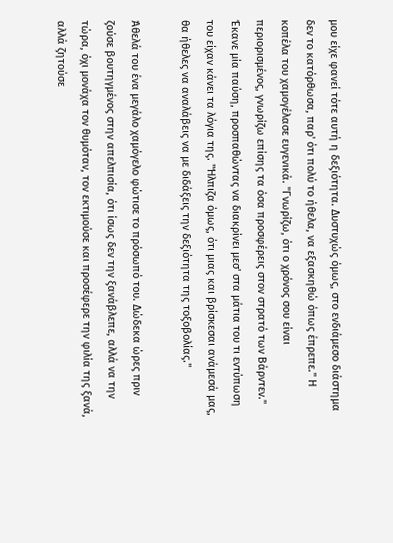μου είχε φανεί τότε αυτή η δεξιότητα. Δυστυχώς όμως, στο ενδιάμεσο διάστημα δεν το κατόρθωσα, παρ' ότι πολύ το ήθελα, να εξασκηθώ όπως έπρεπε." Η κοπέλα του χαμογέλασε ευγενικά. "Γνωρίζω, ότι ο χρόνος σου είναι περιορισμένος, γνωρίζω επίσης τα όσα προσφέρεις στον στρατό των Βάρντεν." Έκανε μία παύση, προσπαθώντας να διακρίνει μεσ' στα μάτια του τι εντύπωση του είχαν κάνει τα λόγια της. "Ήλπιζα όμως, ότι μιας και βρίσκεσαι ανάμεσά μας, θα ήθελες να αναλάβεις να με διδάξεις την δεξιότητα της τοξοβολίας."

Άθελά του ένα μεγάλο χαμόγελο φώτισε το πρόσωπό του. Δώδεκα ώρες πριν ζούσε βουτηγμένος στην απελπισία, ότι ίσως δεν την ξανάβλεπε, αλλά να την τώρα, όχι μονάχα τον θυμόταν, τον εκτιμούσε και προσέφερε την φιλία της ξανά, αλλά ζητούσε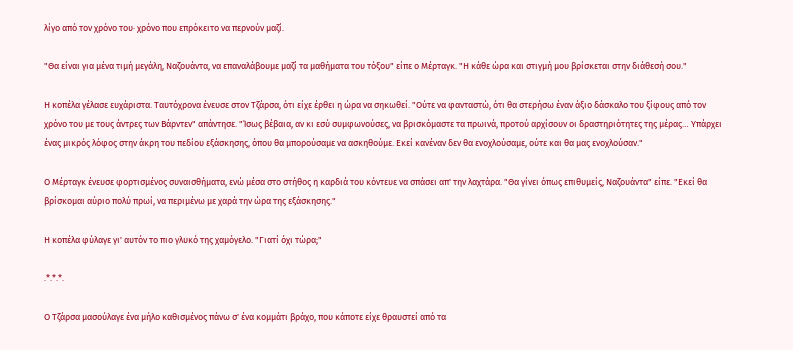λίγο από τον χρόνο του· χρόνο που επρόκειτο να περνούν μαζί.

"Θα είναι για μένα τιμή μεγάλη, Ναζουάντα, να επαναλάβουμε μαζί τα μαθήματα του τόξου" είπε ο Μέρταγκ. "Η κάθε ώρα και στιγμή μου βρίσκεται στην διάθεσή σου."

Η κοπέλα γέλασε ευχάριστα. Ταυτόχρονα ένευσε στον Τζάρσα, ότι είχε έρθει η ώρα να σηκωθεί. "Ούτε να φανταστώ, ότι θα στερήσω έναν άξιο δάσκαλο του ξίφους από τον χρόνο του με τους άντρες των Βάρντεν" απάντησε. "Ίσως βέβαια, αν κι εσύ συμφωνούσες, να βρισκόμαστε τα πρωινά, προτού αρχίσουν οι δραστηριότητες της μέρας… Υπάρχει ένας μικρός λόφος στην άκρη του πεδίου εξάσκησης, όπου θα μπορούσαμε να ασκηθούμε. Εκεί κανέναν δεν θα ενοχλούσαμε, ούτε και θα μας ενοχλούσαν."

Ο Μέρταγκ ένευσε φορτισμένος συναισθήματα, ενώ μέσα στο στήθος η καρδιά του κόντευε να σπάσει απ' την λαχτάρα. "Θα γίνει όπως επιθυμείς, Ναζουάντα" είπε. "Εκεί θα βρίσκομαι αύριο πολύ πρωί, να περιμένω με χαρά την ώρα της εξάσκησης."

Η κοπέλα φύλαγε γι' αυτόν το πιο γλυκό της χαμόγελο. "Γιατί όχι τώρα;"

.*.*.*.

Ο Τζάρσα μασούλαγε ένα μήλο καθισμένος πάνω σ' ένα κομμάτι βράχο, που κάποτε είχε θραυστεί από τα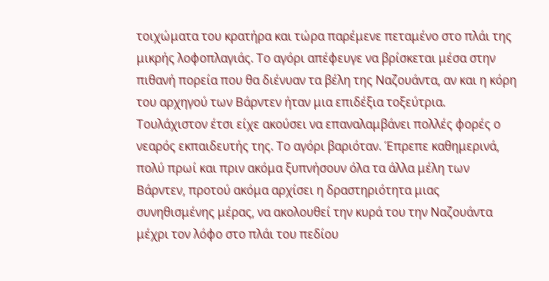τοιχώματα του κρατήρα και τώρα παρέμενε πεταμένο στο πλάι της μικρής λοφοπλαγιάς. Το αγόρι απέφευγε να βρίσκεται μέσα στην πιθανή πορεία που θα διένυαν τα βέλη της Ναζουάντα, αν και η κόρη του αρχηγού των Βάρντεν ήταν μια επιδέξια τοξεύτρια. Τουλάχιστον έτσι είχε ακούσει να επαναλαμβάνει πολλές φορές ο νεαρός εκπαιδευτής της. Το αγόρι βαριόταν. Έπρεπε καθημερινά, πολύ πρωί και πριν ακόμα ξυπνήσουν όλα τα άλλα μέλη των Βάρντεν, προτού ακόμα αρχίσει η δραστηριότητα μιας συνηθισμένης μέρας, να ακολουθεί την κυρά του την Ναζουάντα μέχρι τον λόφο στο πλάι του πεδίου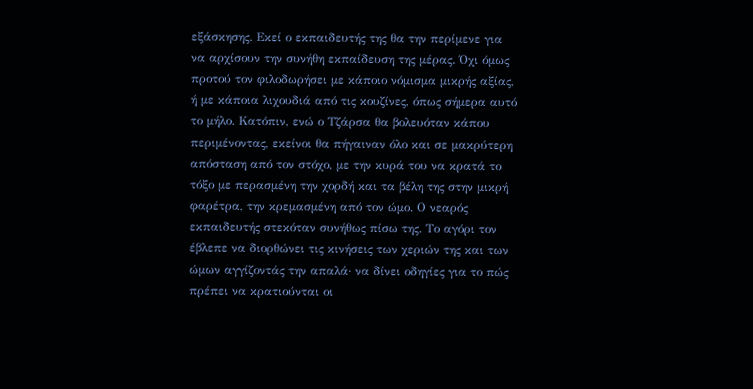εξάσκησης. Εκεί ο εκπαιδευτής της θα την περίμενε για να αρχίσουν την συνήθη εκπαίδευση της μέρας. Όχι όμως προτού τον φιλοδωρήσει με κάποιο νόμισμα μικρής αξίας, ή με κάποια λιχουδιά από τις κουζίνες, όπως σήμερα αυτό το μήλο. Κατόπιν, ενώ ο Τζάρσα θα βολευόταν κάπου περιμένοντας, εκείνοι θα πήγαιναν όλο και σε μακρύτερη απόσταση από τον στόχο, με την κυρά του να κρατά το τόξο με περασμένη την χορδή και τα βέλη της στην μικρή φαρέτρα, την κρεμασμένη από τον ώμο. Ο νεαρός εκπαιδευτής στεκόταν συνήθως πίσω της. Το αγόρι τον έβλεπε να διορθώνει τις κινήσεις των χεριών της και των ώμων αγγίζοντάς την απαλά· να δίνει οδηγίες για το πώς πρέπει να κρατιούνται οι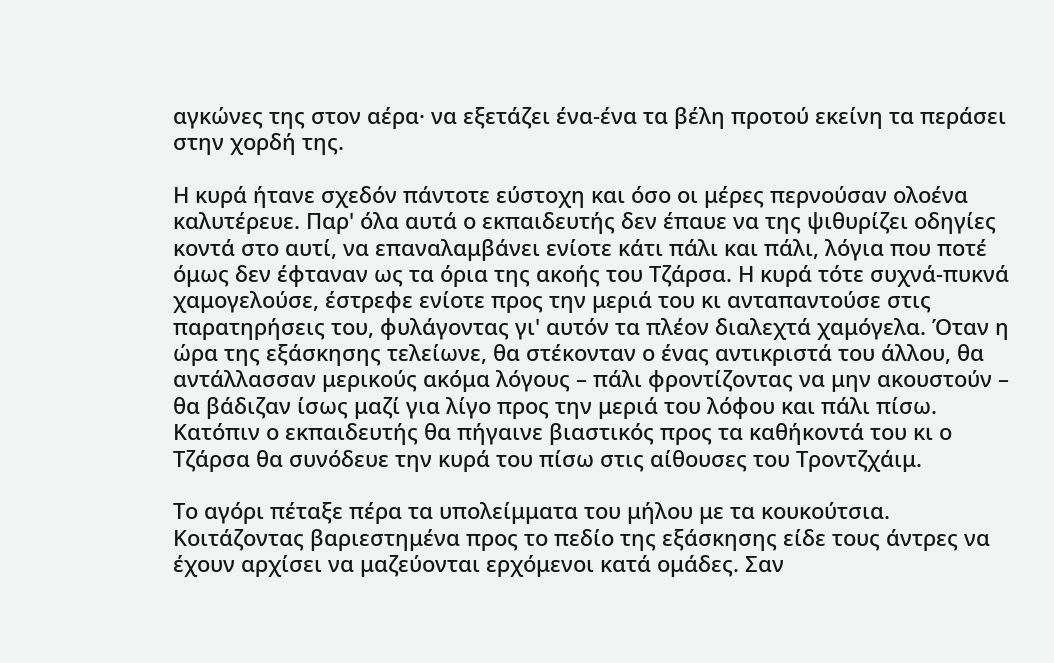αγκώνες της στον αέρα· να εξετάζει ένα-ένα τα βέλη προτού εκείνη τα περάσει στην χορδή της.

Η κυρά ήτανε σχεδόν πάντοτε εύστοχη και όσο οι μέρες περνούσαν ολοένα καλυτέρευε. Παρ' όλα αυτά ο εκπαιδευτής δεν έπαυε να της ψιθυρίζει οδηγίες κοντά στο αυτί, να επαναλαμβάνει ενίοτε κάτι πάλι και πάλι, λόγια που ποτέ όμως δεν έφταναν ως τα όρια της ακοής του Τζάρσα. Η κυρά τότε συχνά-πυκνά χαμογελούσε, έστρεφε ενίοτε προς την μεριά του κι ανταπαντούσε στις παρατηρήσεις του, φυλάγοντας γι' αυτόν τα πλέον διαλεχτά χαμόγελα. Όταν η ώρα της εξάσκησης τελείωνε, θα στέκονταν ο ένας αντικριστά του άλλου, θα αντάλλασσαν μερικούς ακόμα λόγους – πάλι φροντίζοντας να μην ακουστούν – θα βάδιζαν ίσως μαζί για λίγο προς την μεριά του λόφου και πάλι πίσω. Κατόπιν ο εκπαιδευτής θα πήγαινε βιαστικός προς τα καθήκοντά του κι ο Τζάρσα θα συνόδευε την κυρά του πίσω στις αίθουσες του Τροντζχάιμ.

Το αγόρι πέταξε πέρα τα υπολείμματα του μήλου με τα κουκούτσια. Κοιτάζοντας βαριεστημένα προς το πεδίο της εξάσκησης είδε τους άντρες να έχουν αρχίσει να μαζεύονται ερχόμενοι κατά ομάδες. Σαν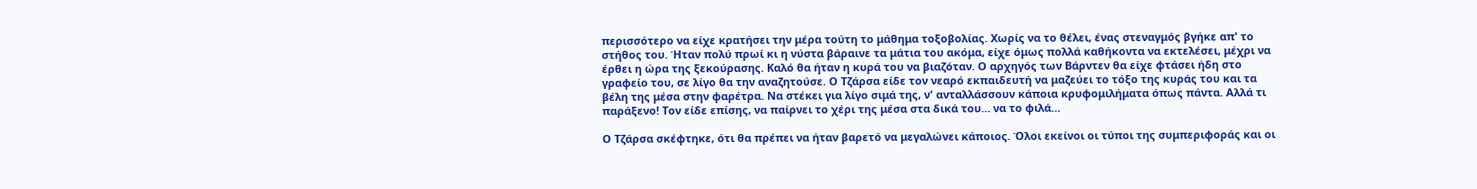περισσότερο να είχε κρατήσει την μέρα τούτη το μάθημα τοξοβολίας. Χωρίς να το θέλει, ένας στεναγμός βγήκε απ' το στήθος του. Ήταν πολύ πρωί κι η νύστα βάραινε τα μάτια του ακόμα, είχε όμως πολλά καθήκοντα να εκτελέσει, μέχρι να έρθει η ώρα της ξεκούρασης. Καλό θα ήταν η κυρά του να βιαζόταν. Ο αρχηγός των Βάρντεν θα είχε φτάσει ήδη στο γραφείο του, σε λίγο θα την αναζητούσε. Ο Τζάρσα είδε τον νεαρό εκπαιδευτή να μαζεύει το τόξο της κυράς του και τα βέλη της μέσα στην φαρέτρα. Να στέκει για λίγο σιμά της, ν' ανταλλάσσουν κάποια κρυφομιλήματα όπως πάντα. Αλλά τι παράξενο! Τον είδε επίσης, να παίρνει το χέρι της μέσα στα δικά του… να το φιλά…

Ο Τζάρσα σκέφτηκε, ότι θα πρέπει να ήταν βαρετό να μεγαλώνει κάποιος. Όλοι εκείνοι οι τύποι της συμπεριφοράς και οι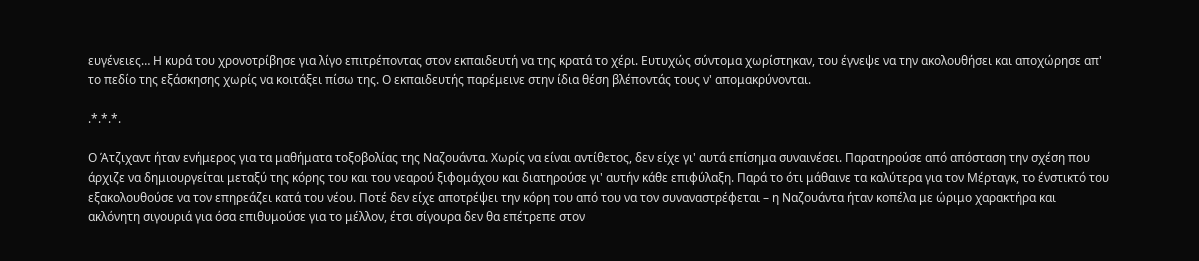ευγένειες… Η κυρά του χρονοτρίβησε για λίγο επιτρέποντας στον εκπαιδευτή να της κρατά το χέρι. Ευτυχώς σύντομα χωρίστηκαν, του έγνεψε να την ακολουθήσει και αποχώρησε απ' το πεδίο της εξάσκησης χωρίς να κοιτάξει πίσω της. Ο εκπαιδευτής παρέμεινε στην ίδια θέση βλέποντάς τους ν' απομακρύνονται.

.*.*.*.

Ο Άτζιχαντ ήταν ενήμερος για τα μαθήματα τοξοβολίας της Ναζουάντα. Χωρίς να είναι αντίθετος, δεν είχε γι' αυτά επίσημα συναινέσει. Παρατηρούσε από απόσταση την σχέση που άρχιζε να δημιουργείται μεταξύ της κόρης του και του νεαρού ξιφομάχου και διατηρούσε γι' αυτήν κάθε επιφύλαξη. Παρά το ότι μάθαινε τα καλύτερα για τον Μέρταγκ, το ένστικτό του εξακολουθούσε να τον επηρεάζει κατά του νέου. Ποτέ δεν είχε αποτρέψει την κόρη του από του να τον συναναστρέφεται – η Ναζουάντα ήταν κοπέλα με ώριμο χαρακτήρα και ακλόνητη σιγουριά για όσα επιθυμούσε για το μέλλον, έτσι σίγουρα δεν θα επέτρεπε στον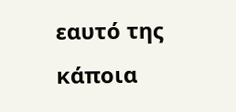εαυτό της κάποια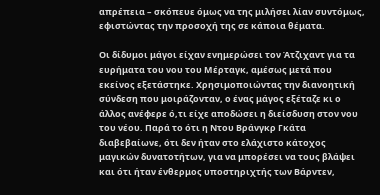απρέπεια – σκόπευε όμως να της μιλήσει λίαν συντόμως, εφιστώντας την προσοχή της σε κάποια θέματα.

Οι δίδυμοι μάγοι είχαν ενημερώσει τον Άτζιχαντ για τα ευρήματα του νου του Μέρταγκ, αμέσως μετά που εκείνος εξετάστηκε. Χρησιμοποιώντας την διανοητική σύνδεση που μοιράζονταν, ο ένας μάγος εξέταζε κι ο άλλος ανέφερε ό,τι είχε αποδώσει η διείσδυση στον νου του νέου. Παρά το ότι η Ντου Βράνγκρ Γκάτα διαβεβαίωνε, ότι δεν ήταν στο ελάχιστο κάτοχος μαγικών δυνατοτήτων, για να μπορέσει να τους βλάψει και ότι ήταν ένθερμος υποστηριχτής των Βάρντεν,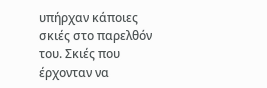υπήρχαν κάποιες σκιές στο παρελθόν του. Σκιές που έρχονταν να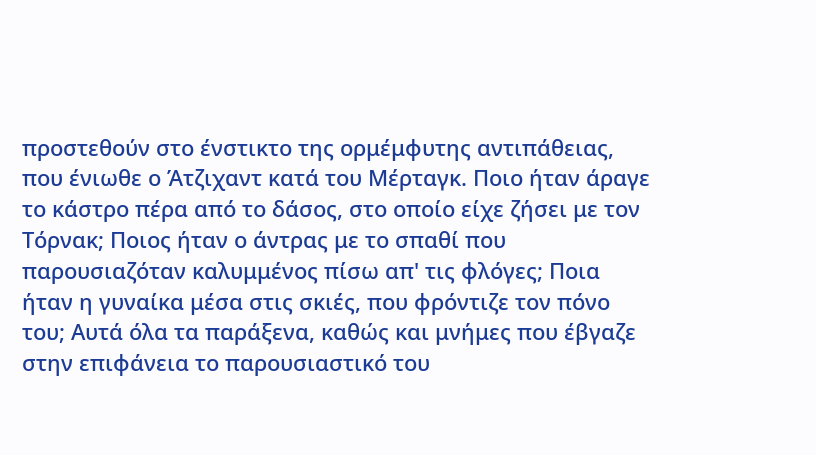προστεθούν στο ένστικτο της ορμέμφυτης αντιπάθειας, που ένιωθε ο Άτζιχαντ κατά του Μέρταγκ. Ποιο ήταν άραγε το κάστρο πέρα από το δάσος, στο οποίο είχε ζήσει με τον Τόρνακ; Ποιος ήταν ο άντρας με το σπαθί που παρουσιαζόταν καλυμμένος πίσω απ' τις φλόγες; Ποια ήταν η γυναίκα μέσα στις σκιές, που φρόντιζε τον πόνο του; Αυτά όλα τα παράξενα, καθώς και μνήμες που έβγαζε στην επιφάνεια το παρουσιαστικό του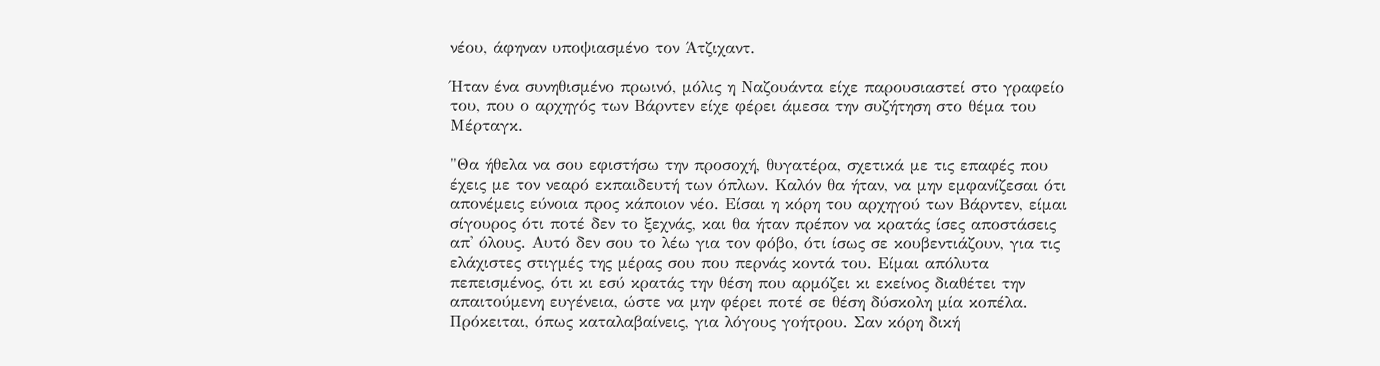νέου, άφηναν υποψιασμένο τον Άτζιχαντ.

Ήταν ένα συνηθισμένο πρωινό, μόλις η Ναζουάντα είχε παρουσιαστεί στο γραφείο του, που ο αρχηγός των Βάρντεν είχε φέρει άμεσα την συζήτηση στο θέμα του Μέρταγκ.

"Θα ήθελα να σου εφιστήσω την προσοχή, θυγατέρα, σχετικά με τις επαφές που έχεις με τον νεαρό εκπαιδευτή των όπλων. Καλόν θα ήταν, να μην εμφανίζεσαι ότι απονέμεις εύνοια προς κάποιον νέο. Είσαι η κόρη του αρχηγού των Βάρντεν, είμαι σίγουρος ότι ποτέ δεν το ξεχνάς, και θα ήταν πρέπον να κρατάς ίσες αποστάσεις απ' όλους. Αυτό δεν σου το λέω για τον φόβο, ότι ίσως σε κουβεντιάζουν, για τις ελάχιστες στιγμές της μέρας σου που περνάς κοντά του. Είμαι απόλυτα πεπεισμένος, ότι κι εσύ κρατάς την θέση που αρμόζει κι εκείνος διαθέτει την απαιτούμενη ευγένεια, ώστε να μην φέρει ποτέ σε θέση δύσκολη μία κοπέλα. Πρόκειται, όπως καταλαβαίνεις, για λόγους γοήτρου. Σαν κόρη δική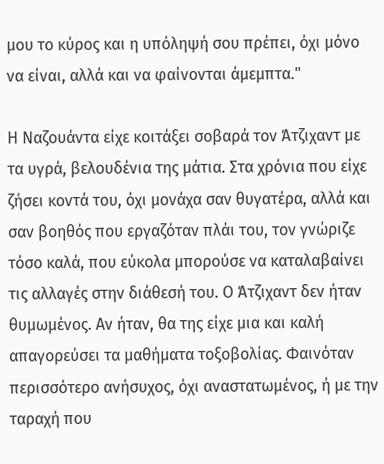μου το κύρος και η υπόληψή σου πρέπει, όχι μόνο να είναι, αλλά και να φαίνονται άμεμπτα."

Η Ναζουάντα είχε κοιτάξει σοβαρά τον Άτζιχαντ με τα υγρά, βελουδένια της μάτια. Στα χρόνια που είχε ζήσει κοντά του, όχι μονάχα σαν θυγατέρα, αλλά και σαν βοηθός που εργαζόταν πλάι του, τον γνώριζε τόσο καλά, που εύκολα μπορούσε να καταλαβαίνει τις αλλαγές στην διάθεσή του. Ο Άτζιχαντ δεν ήταν θυμωμένος. Αν ήταν, θα της είχε μια και καλή απαγορεύσει τα μαθήματα τοξοβολίας. Φαινόταν περισσότερο ανήσυχος, όχι αναστατωμένος, ή με την ταραχή που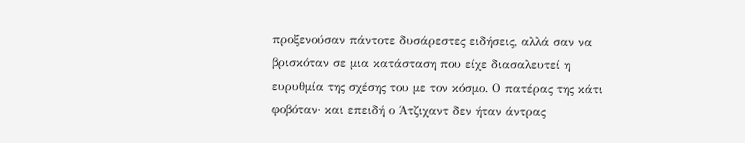προξενούσαν πάντοτε δυσάρεστες ειδήσεις, αλλά σαν να βρισκόταν σε μια κατάσταση που είχε διασαλευτεί η ευρυθμία της σχέσης του με τον κόσμο. Ο πατέρας της κάτι φοβόταν· και επειδή ο Άτζιχαντ δεν ήταν άντρας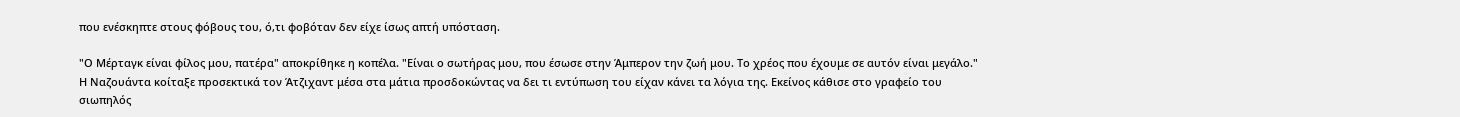που ενέσκηπτε στους φόβους του, ό,τι φοβόταν δεν είχε ίσως απτή υπόσταση.

"Ο Μέρταγκ είναι φίλος μου, πατέρα" αποκρίθηκε η κοπέλα. "Είναι ο σωτήρας μου, που έσωσε στην Άμπερον την ζωή μου. Το χρέος που έχουμε σε αυτόν είναι μεγάλο." Η Ναζουάντα κοίταξε προσεκτικά τον Άτζιχαντ μέσα στα μάτια προσδοκώντας να δει τι εντύπωση του είχαν κάνει τα λόγια της. Εκείνος κάθισε στο γραφείο του σιωπηλός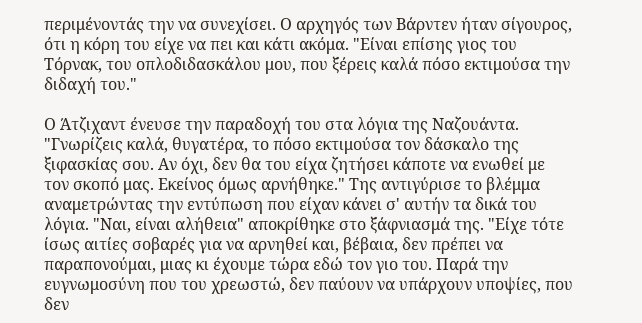περιμένοντάς την να συνεχίσει. Ο αρχηγός των Βάρντεν ήταν σίγουρος, ότι η κόρη του είχε να πει και κάτι ακόμα. "Είναι επίσης γιος του Τόρνακ, του οπλοδιδασκάλου μου, που ξέρεις καλά πόσο εκτιμούσα την διδαχή του."

Ο Άτζιχαντ ένευσε την παραδοχή του στα λόγια της Ναζουάντα. "Γνωρίζεις καλά, θυγατέρα, το πόσο εκτιμούσα τον δάσκαλο της ξιφασκίας σου. Αν όχι, δεν θα του είχα ζητήσει κάποτε να ενωθεί με τον σκοπό μας. Εκείνος όμως αρνήθηκε." Της αντιγύρισε το βλέμμα αναμετρώντας την εντύπωση που είχαν κάνει σ' αυτήν τα δικά του λόγια. "Ναι, είναι αλήθεια" αποκρίθηκε στο ξάφνιασμά της. "Είχε τότε ίσως αιτίες σοβαρές για να αρνηθεί και, βέβαια, δεν πρέπει να παραπονούμαι, μιας κι έχουμε τώρα εδώ τον γιο του. Παρά την ευγνωμοσύνη που του χρεωστώ, δεν παύουν να υπάρχουν υποψίες, που δεν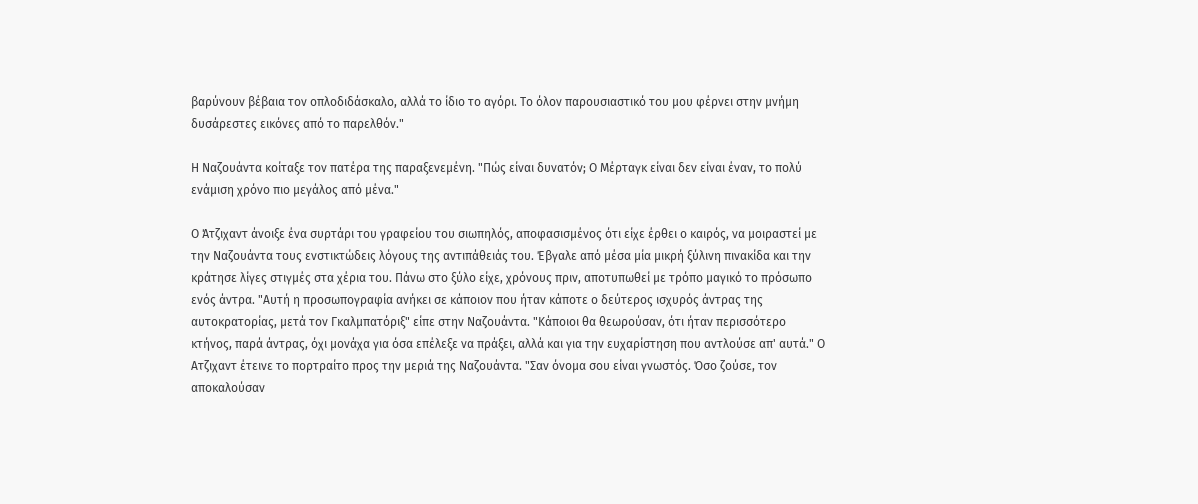βαρύνουν βέβαια τον οπλοδιδάσκαλο, αλλά το ίδιο το αγόρι. Το όλον παρουσιαστικό του μου φέρνει στην μνήμη δυσάρεστες εικόνες από το παρελθόν."

Η Ναζουάντα κοίταξε τον πατέρα της παραξενεμένη. "Πώς είναι δυνατόν; Ο Μέρταγκ είναι δεν είναι έναν, το πολύ ενάμιση χρόνο πιο μεγάλος από μένα."

Ο Άτζιχαντ άνοιξε ένα συρτάρι του γραφείου του σιωπηλός, αποφασισμένος ότι είχε έρθει ο καιρός, να μοιραστεί με την Ναζουάντα τους ενστικτώδεις λόγους της αντιπάθειάς του. Έβγαλε από μέσα μία μικρή ξύλινη πινακίδα και την κράτησε λίγες στιγμές στα χέρια του. Πάνω στο ξύλο είχε, χρόνους πριν, αποτυπωθεί με τρόπο μαγικό το πρόσωπο ενός άντρα. "Αυτή η προσωπογραφία ανήκει σε κάποιον που ήταν κάποτε ο δεύτερος ισχυρός άντρας της αυτοκρατορίας, μετά τον Γκαλμπατόριξ" είπε στην Ναζουάντα. "Κάποιοι θα θεωρούσαν, ότι ήταν περισσότερο κτήνος, παρά άντρας, όχι μονάχα για όσα επέλεξε να πράξει, αλλά και για την ευχαρίστηση που αντλούσε απ' αυτά." Ο Ατζιχαντ έτεινε το πορτραίτο προς την μεριά της Ναζουάντα. "Σαν όνομα σου είναι γνωστός. Όσο ζούσε, τον αποκαλούσαν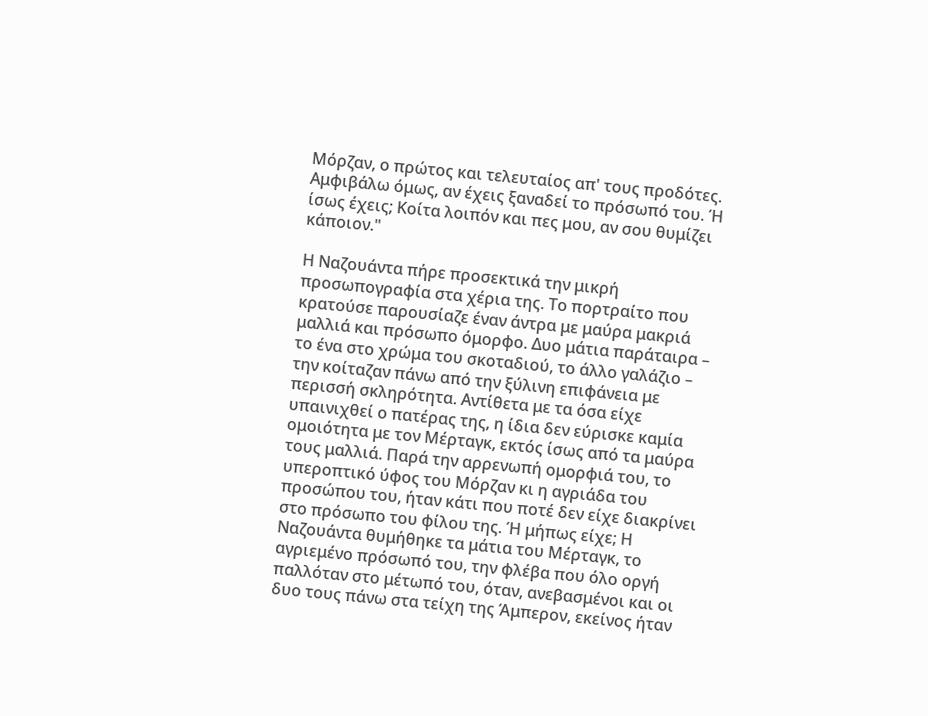Μόρζαν, ο πρώτος και τελευταίος απ' τους προδότες. Αμφιβάλω όμως, αν έχεις ξαναδεί το πρόσωπό του. Ή ίσως έχεις; Κοίτα λοιπόν και πες μου, αν σου θυμίζει κάποιον."

Η Ναζουάντα πήρε προσεκτικά την μικρή προσωπογραφία στα χέρια της. Το πορτραίτο που κρατούσε παρουσίαζε έναν άντρα με μαύρα μακριά μαλλιά και πρόσωπο όμορφο. Δυο μάτια παράταιρα – το ένα στο χρώμα του σκοταδιού, το άλλο γαλάζιο – την κοίταζαν πάνω από την ξύλινη επιφάνεια με περισσή σκληρότητα. Αντίθετα με τα όσα είχε υπαινιχθεί ο πατέρας της, η ίδια δεν εύρισκε καμία ομοιότητα με τον Μέρταγκ, εκτός ίσως από τα μαύρα τους μαλλιά. Παρά την αρρενωπή ομορφιά του, το υπεροπτικό ύφος του Μόρζαν κι η αγριάδα του προσώπου του, ήταν κάτι που ποτέ δεν είχε διακρίνει στο πρόσωπο του φίλου της. Ή μήπως είχε; Η Ναζουάντα θυμήθηκε τα μάτια του Μέρταγκ, το αγριεμένο πρόσωπό του, την φλέβα που όλο οργή παλλόταν στο μέτωπό του, όταν, ανεβασμένοι και οι δυο τους πάνω στα τείχη της Άμπερον, εκείνος ήταν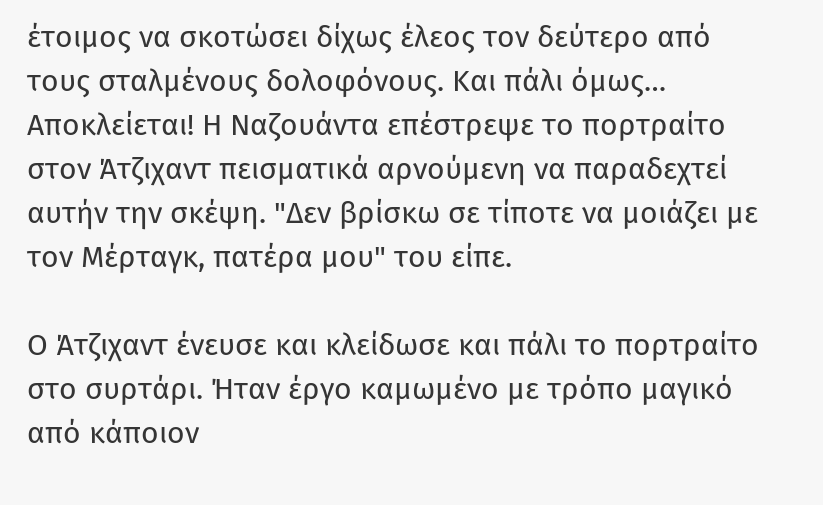έτοιμος να σκοτώσει δίχως έλεος τον δεύτερο από τους σταλμένους δολοφόνους. Και πάλι όμως… Αποκλείεται! Η Ναζουάντα επέστρεψε το πορτραίτο στον Άτζιχαντ πεισματικά αρνούμενη να παραδεχτεί αυτήν την σκέψη. "Δεν βρίσκω σε τίποτε να μοιάζει με τον Μέρταγκ, πατέρα μου" του είπε.

Ο Άτζιχαντ ένευσε και κλείδωσε και πάλι το πορτραίτο στο συρτάρι. Ήταν έργο καμωμένο με τρόπο μαγικό από κάποιον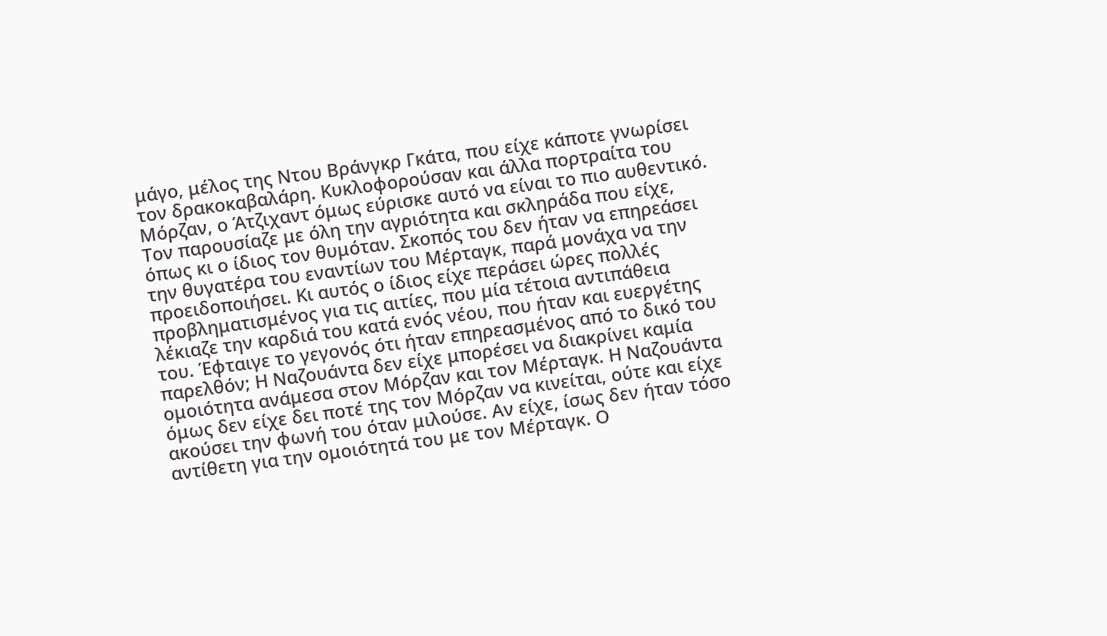μάγο, μέλος της Ντου Βράνγκρ Γκάτα, που είχε κάποτε γνωρίσει τον δρακοκαβαλάρη. Κυκλοφορούσαν και άλλα πορτραίτα του Μόρζαν, ο Άτζιχαντ όμως εύρισκε αυτό να είναι το πιο αυθεντικό. Τον παρουσίαζε με όλη την αγριότητα και σκληράδα που είχε, όπως κι ο ίδιος τον θυμόταν. Σκοπός του δεν ήταν να επηρεάσει την θυγατέρα του εναντίων του Μέρταγκ, παρά μονάχα να την προειδοποιήσει. Κι αυτός ο ίδιος είχε περάσει ώρες πολλές προβληματισμένος για τις αιτίες, που μία τέτοια αντιπάθεια λέκιαζε την καρδιά του κατά ενός νέου, που ήταν και ευεργέτης του. Έφταιγε το γεγονός ότι ήταν επηρεασμένος από το δικό του παρελθόν; Η Ναζουάντα δεν είχε μπορέσει να διακρίνει καμία ομοιότητα ανάμεσα στον Μόρζαν και τον Μέρταγκ. Η Ναζουάντα όμως δεν είχε δει ποτέ της τον Μόρζαν να κινείται, ούτε και είχε ακούσει την φωνή του όταν μιλούσε. Αν είχε, ίσως δεν ήταν τόσο αντίθετη για την ομοιότητά του με τον Μέρταγκ. Ο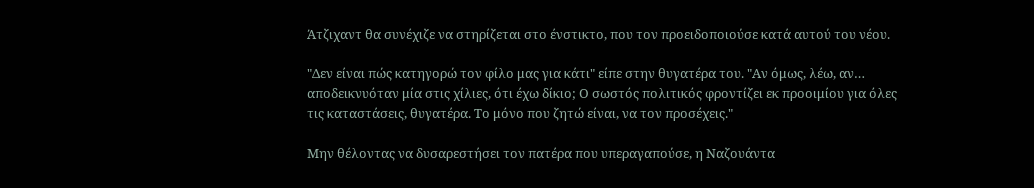Άτζιχαντ θα συνέχιζε να στηρίζεται στο ένστικτο, που τον προειδοποιούσε κατά αυτού του νέου.

"Δεν είναι πώς κατηγορώ τον φίλο μας για κάτι" είπε στην θυγατέρα του. "Αν όμως, λέω, αν… αποδεικνυόταν μία στις χίλιες, ότι έχω δίκιο; Ο σωστός πολιτικός φροντίζει εκ προοιμίου για όλες τις καταστάσεις, θυγατέρα. Το μόνο που ζητώ είναι, να τον προσέχεις."

Μην θέλοντας να δυσαρεστήσει τον πατέρα που υπεραγαπούσε, η Ναζουάντα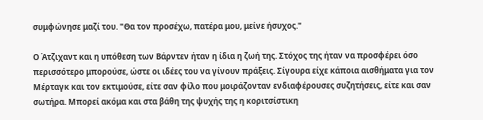συμφώνησε μαζί του. "Θα τον προσέχω, πατέρα μου, μείνε ήσυχος."

Ο Άτζιχαντ και η υπόθεση των Βάρντεν ήταν η ίδια η ζωή της. Στόχος της ήταν να προσφέρει όσο περισσότερο μπορούσε, ώστε οι ιδέες του να γίνουν πράξεις. Σίγουρα είχε κάποια αισθήματα για τον Μέρταγκ και τον εκτιμούσε, είτε σαν φίλο που μοιράζονταν ενδιαφέρουσες συζητήσεις, είτε και σαν σωτήρα. Μπορεί ακόμα και στα βάθη της ψυχής της η κοριτσίστικη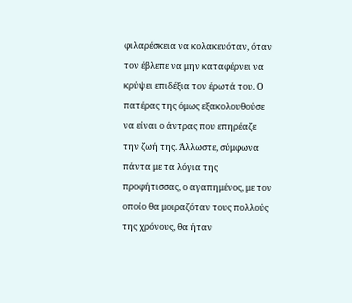φιλαρέσκεια να κολακευόταν, όταν τον έβλεπε να μην καταφέρνει να κρύψει επιδέξια τον έρωτά του. Ο πατέρας της όμως εξακολουθούσε να είναι ο άντρας που επηρέαζε την ζωή της. Άλλωστε, σύμφωνα πάντα με τα λόγια της προφήτισσας, ο αγαπημένος, με τον οποίο θα μοιραζόταν τους πολλούς της χρόνους, θα ήταν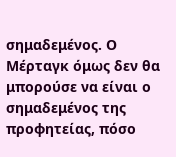σημαδεμένος. Ο Μέρταγκ όμως δεν θα μπορούσε να είναι ο σημαδεμένος της προφητείας, πόσο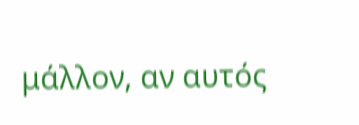μάλλον, αν αυτός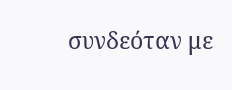συνδεόταν με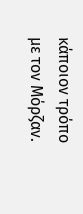κάποιον τρόπο με τον Μόρζαν.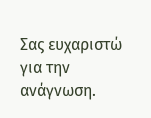Σας ευχαριστώ για την ανάγνωση.